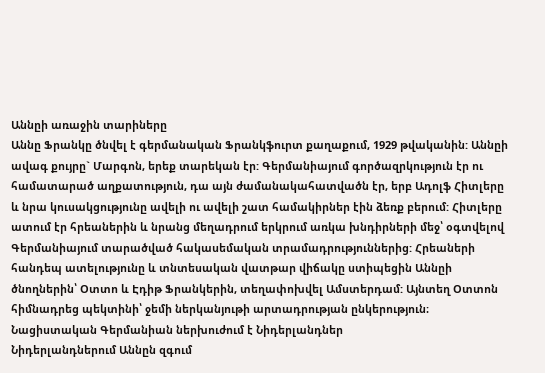Աննըի առաջին տարիները
Աննը Ֆրանկը ծնվել է գերմանական Ֆրանկֆուրտ քաղաքում, 1929 թվականին: Աննըի ավագ քույրը` Մարգոն, երեք տարեկան էր: Գերմանիայում գործազրկություն էր ու համատարած աղքատություն, դա այն ժամանակահատվածն էր, երբ Ադոլֆ Հիտլերը և նրա կուսակցությունը ավելի ու ավելի շատ համակիրներ էին ձեռք բերում: Հիտլերը ատում էր հրեաներին և նրանց մեղադրում երկրում առկա խնդիրների մեջ՝ օգտվելով Գերմանիայում տարածված հակասեմական տրամադրություններից: Հրեաների հանդեպ ատելությունը և տնտեսական վատթար վիճակը ստիպեցին Աննըի ծնողներին՝ Օտտո և Էդիթ Ֆրանկերին, տեղափոխվել Ամստերդամ: Այնտեղ Օտտոն հիմնադրեց պեկտինի՝ ջեմի ներկանյութի արտադրության ընկերություն։
Նացիստական Գերմանիան ներխուժում է Նիդերլանդներ
Նիդերլանդներում Աննըն զգում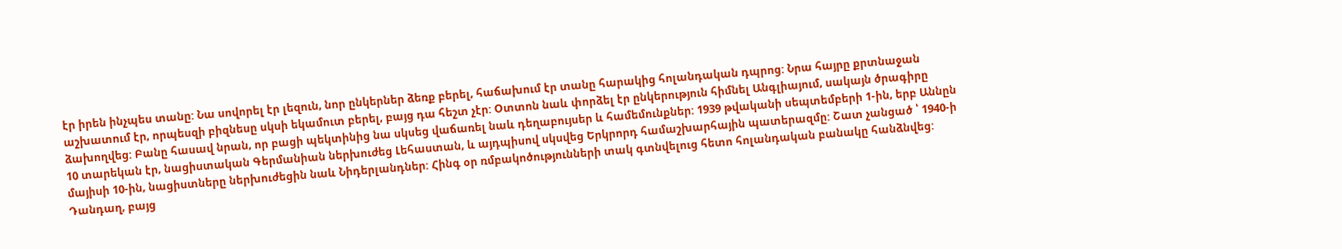էր իրեն ինչպես տանը: Նա սովորել էր լեզուն, նոր ընկերներ ձեռք բերել, հաճախում էր տանը հարակից հոլանդական դպրոց: Նրա հայրը քրտնաջան աշխատում էր, որպեսզի բիզնեսը սկսի եկամուտ բերել, բայց դա հեշտ չէր: Օտտոն նաև փորձել էր ընկերություն հիմնել Անգլիայում, սակայն ծրագիրը ձախողվեց: Բանը հասավ նրան, որ բացի պեկտինից նա սկսեց վաճառել նաև դեղաբույսեր և համեմունքներ: 1939 թվականի սեպտեմբերի 1-ին, երբ Աննըն 10 տարեկան էր, նացիստական Գերմանիան ներխուժեց Լեհաստան, և այդպիսով սկսվեց Երկրորդ համաշխարհային պատերազմը: Շատ չանցած ՝ 1940-ի մայիսի 10-ին, նացիստները ներխուժեցին նաև Նիդերլանդներ: Հինգ օր ռմբակոծությունների տակ գտնվելուց հետո հոլանդական բանակը հանձնվեց: Դանդաղ, բայց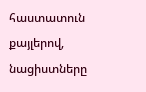հաստատուն քայլերով, նացիստները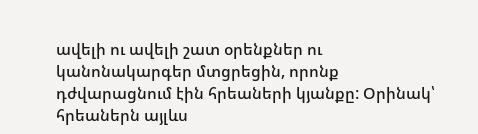ավելի ու ավելի շատ օրենքներ ու կանոնակարգեր մտցրեցին, որոնք դժվարացնում էին հրեաների կյանքը: Օրինակ՝ հրեաներն այլևս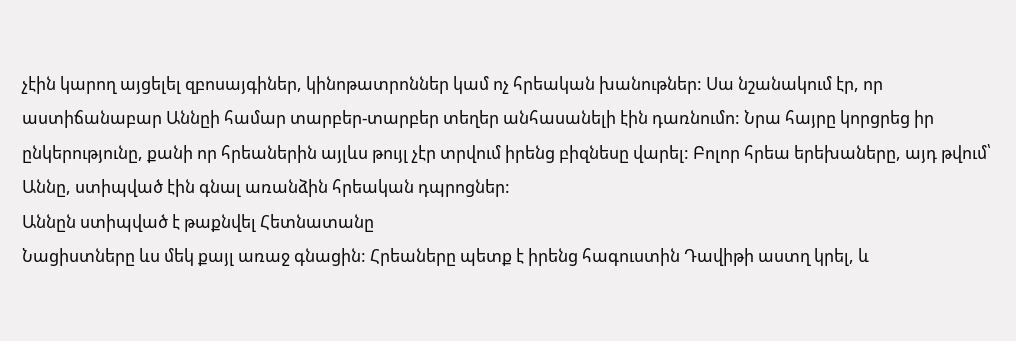չէին կարող այցելել զբոսայգիներ, կինոթատրոններ կամ ոչ հրեական խանութներ: Սա նշանակում էր, որ աստիճանաբար Աննըի համար տարբեր-տարբեր տեղեր անհասանելի էին դառնումո: Նրա հայրը կորցրեց իր ընկերությունը, քանի որ հրեաներին այլևս թույլ չէր տրվում իրենց բիզնեսը վարել: Բոլոր հրեա երեխաները, այդ թվում՝ Աննը, ստիպված էին գնալ առանձին հրեական դպրոցներ:
Աննըն ստիպված է թաքնվել Հետնատանը
Նացիստները ևս մեկ քայլ առաջ գնացին: Հրեաները պետք է իրենց հագուստին Դավիթի աստղ կրել, և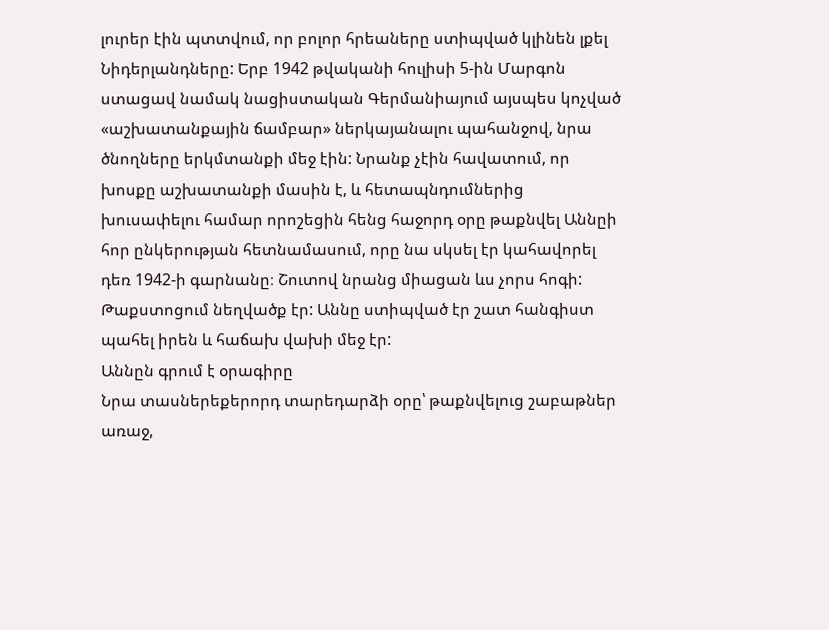լուրեր էին պտտվում, որ բոլոր հրեաները ստիպված կլինեն լքել Նիդերլանդները: Երբ 1942 թվականի հուլիսի 5-ին Մարգոն ստացավ նամակ նացիստական Գերմանիայում այսպես կոչված «աշխատանքային ճամբար» ներկայանալու պահանջով, նրա ծնողները երկմտանքի մեջ էին: Նրանք չէին հավատում, որ խոսքը աշխատանքի մասին է, և հետապնդումներից խուսափելու համար որոշեցին հենց հաջորդ օրը թաքնվել Աննըի հոր ընկերության հետնամասում, որը նա սկսել էր կահավորել դեռ 1942-ի գարնանը։ Շուտով նրանց միացան ևս չորս հոգի: Թաքստոցում նեղվածք էր: Աննը ստիպված էր շատ հանգիստ պահել իրեն և հաճախ վախի մեջ էր:
Աննըն գրում է օրագիրը
Նրա տասներեքերորդ տարեդարձի օրը՝ թաքնվելուց շաբաթներ առաջ,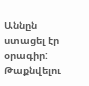Աննըն ստացել էր օրագիր: Թաքնվելու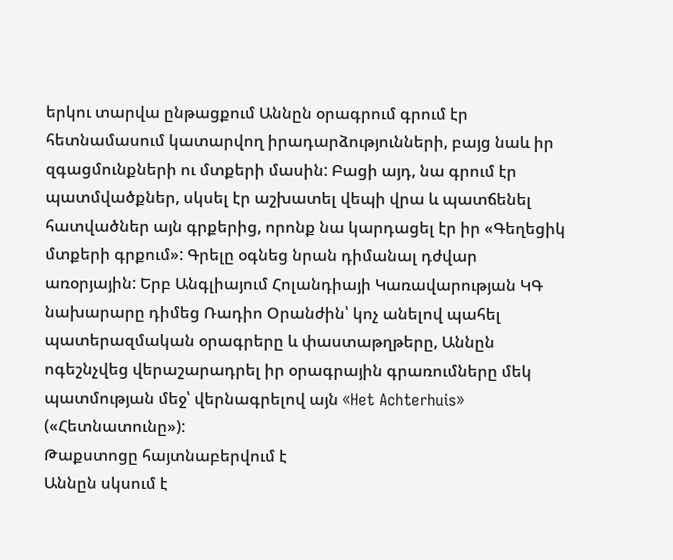երկու տարվա ընթացքում Աննըն օրագրում գրում էր հետնամասում կատարվող իրադարձությունների, բայց նաև իր զգացմունքների ու մտքերի մասին: Բացի այդ, նա գրում էր պատմվածքներ, սկսել էր աշխատել վեպի վրա և պատճենել հատվածներ այն գրքերից, որոնք նա կարդացել էր իր «Գեղեցիկ մտքերի գրքում»: Գրելը օգնեց նրան դիմանալ դժվար առօրյային: Երբ Անգլիայում Հոլանդիայի Կառավարության ԿԳ նախարարը դիմեց Ռադիո Օրանժին՝ կոչ անելով պահել պատերազմական օրագրերը և փաստաթղթերը, Աննըն ոգեշնչվեց վերաշարադրել իր օրագրային գրառումները մեկ պատմության մեջ՝ վերնագրելով այն «Het Achterhuis» («Հետնատունը»):
Թաքստոցը հայտնաբերվում է
Աննըն սկսում է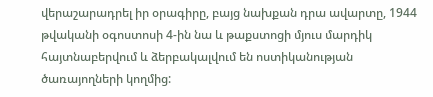վերաշարադրել իր օրագիրը, բայց նախքան դրա ավարտը, 1944 թվականի օգոստոսի 4-ին նա և թաքստոցի մյուս մարդիկ հայտնաբերվում և ձերբակալվում են ոստիկանության ծառայողների կողմից: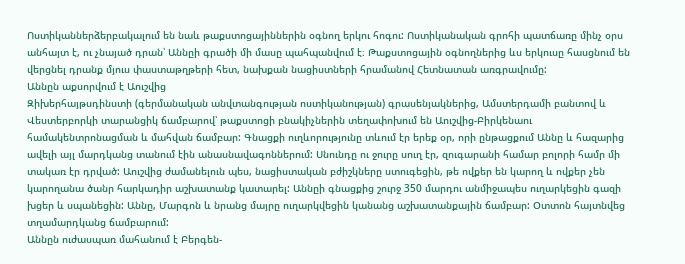Ոստիկաններձերբակալում են նաև թաքստոցայիններին օգնող երկու հոգու: Ոստիկանական գրոհի պատճառը մինչ օրս անհայտ է, ու չնայած դրան՝ Աննըի գրածի մի մասը պահպանվում է։ Թաքստոցային օգնողներից ևս երկուսը հասցնում են վերցնել դրանք մյուս փաստաթղթերի հետ, նախքան նացիստների հրամանով Հետնատան առգրավումը:
Աննըն աքսորվում է Աուշվից
Զիխերհայթսդինստի (գերմանական անվտանգության ոստիկանության) գրասենյակներից, Ամստերդամի բանտով և Վեստերբորկի տարանցիկ ճամբարով՝ թաքստոցի բնակիչներին տեղափոխում են Աուշվից-Բիրկենաու համակենտրոնացման և մահվան ճամբար: Գնացքի ուղևորությունը տևում էր երեք օր, որի ընթացքում Աննը և հազարից ավելի այլ մարդկանց տանում էին անասնավագոններում: Սնունդը ու ջուրը սուղ էր, զուգարանի համար բոլորի համր մի տակառ էր դրված: Աուշվից ժամանելուն պես, նացիստական բժիշկները ստուգեցին, թե ովքեր են կարող և ովքեր չեն կարողանա ծանր հարկադիր աշխատանք կատարել: Աննըի գնացքից շուրջ 350 մարդու անմիջապես ուղարկեցին գազի խցեր և սպանեցին: Աննը, Մարգոն և նրանց մայրը ուղարկվեցին կանանց աշխատանքային ճամբար: Օտտոն հայտնվեց տղամարդկանց ճամբարում:
Աննըն ուժասպառ մահանում է Բերգեն-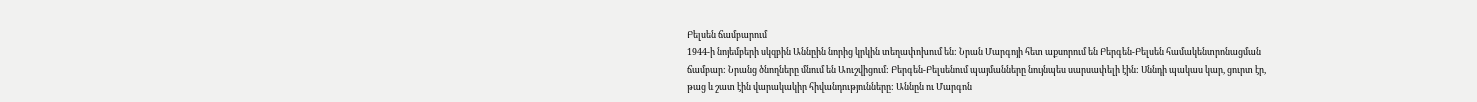Բելսեն ճամբարում
1944-ի նոյեմբերի սկզբին Աննըին նորից կրկին տեղափոխում են: Նրան Մարգոյի հետ աքսորում են Բերգեն-Բելսեն համակենտրոնացման ճամբար: Նրանց ծնողները մնում են Աուշվիցում: Բերգեն-Բելսենում պայմանները նույնպես սարսափելի էին: Սննդի պակաս կար, ցուրտ էր, թաց և շատ էին վարակակիր հիվանդությունները: Աննըն ու Մարգոն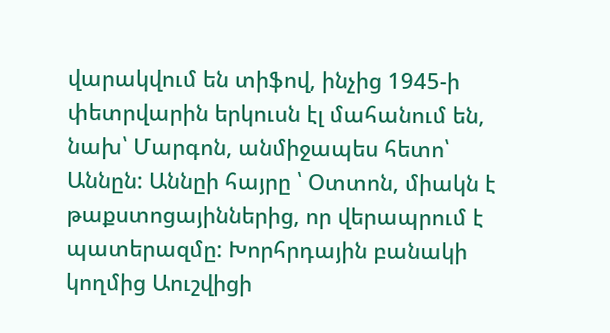վարակվում են տիֆով, ինչից 1945-ի փետրվարին երկուսն էլ մահանում են, նախ՝ Մարգոն, անմիջապես հետո՝ Աննըն: Աննըի հայրը ՝ Օտտոն, միակն է թաքստոցայիններից, որ վերապրում է պատերազմը: Խորհրդային բանակի կողմից Աուշվիցի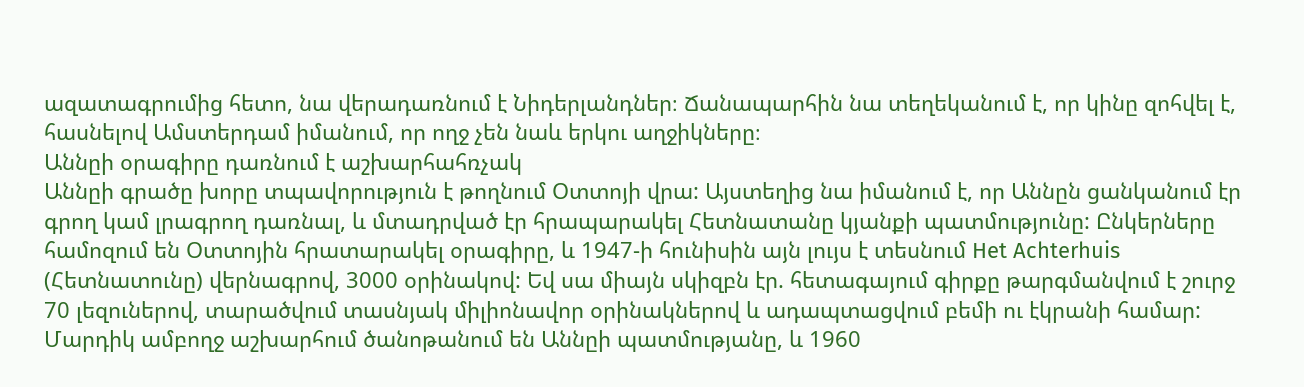ազատագրումից հետո, նա վերադառնում է Նիդերլանդներ։ Ճանապարհին նա տեղեկանում է, որ կինը զոհվել է, հասնելով Ամստերդամ իմանում, որ ողջ չեն նաև երկու աղջիկները։
Աննըի օրագիրը դառնում է աշխարհահռչակ
Աննըի գրածը խորը տպավորություն է թողնում Օտտոյի վրա: Այստեղից նա իմանում է, որ Աննըն ցանկանում էր գրող կամ լրագրող դառնալ, և մտադրված էր հրապարակել Հետնատանը կյանքի պատմությունը: Ընկերները համոզում են Օտտոյին հրատարակել օրագիրը, և 1947-ի հունիսին այն լույս է տեսնում Het Achterhuis (Հետնատունը) վերնագրով, 3000 օրինակով: Եվ սա միայն սկիզբն էր. հետագայում գիրքը թարգմանվում է շուրջ 70 լեզուներով, տարածվում տասնյակ միլիոնավոր օրինակներով և ադապտացվում բեմի ու էկրանի համար: Մարդիկ ամբողջ աշխարհում ծանոթանում են Աննըի պատմությանը, և 1960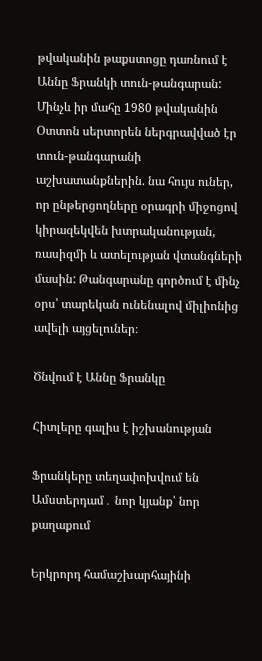թվականին թաքստոցը դառնում է Աննը Ֆրանկի տուն-թանգարան: Մինչև իր մահը 1980 թվականին Օտտոն սերտորեն ներգրավված էր տուն-թանգարանի աշխատանքներին. նա հույս ուներ, որ ընթերցողները օրագրի միջոցով կիրազեկվեն խտրականության, ռասիզմի և ատելության վտանգների մասին: Թանգարանը գործում է մինչ օրս՝ տարեկան ունենալով միլիոնից ավելի այցելուներ։

Ծնվում է Աննը Ֆրանկը

Հիտլերը գալիս է իշխանության

Ֆրանկերը տեղափոխվում են Ամստերդամ․ նոր կյանք՝ նոր քաղաքում

Երկրորդ համաշխարհայինի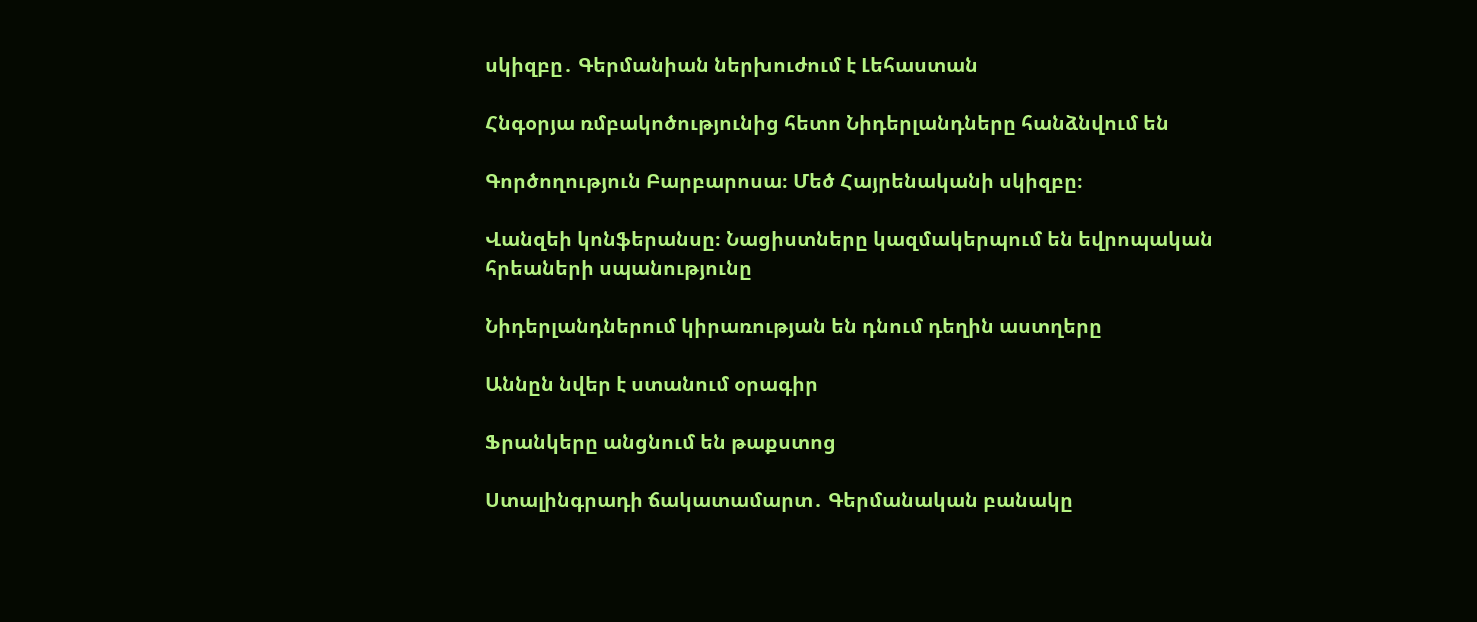սկիզբը․ Գերմանիան ներխուժում է Լեհաստան

Հնգօրյա ռմբակոծությունից հետո Նիդերլանդները հանձնվում են

Գործողություն Բարբարոսա։ Մեծ Հայրենականի սկիզբը։

Վանզեի կոնֆերանսը։ Նացիստները կազմակերպում են եվրոպական հրեաների սպանությունը

Նիդերլանդներում կիրառության են դնում դեղին աստղերը

Աննըն նվեր է ստանում օրագիր

Ֆրանկերը անցնում են թաքստոց

Ստալինգրադի ճակատամարտ․ Գերմանական բանակը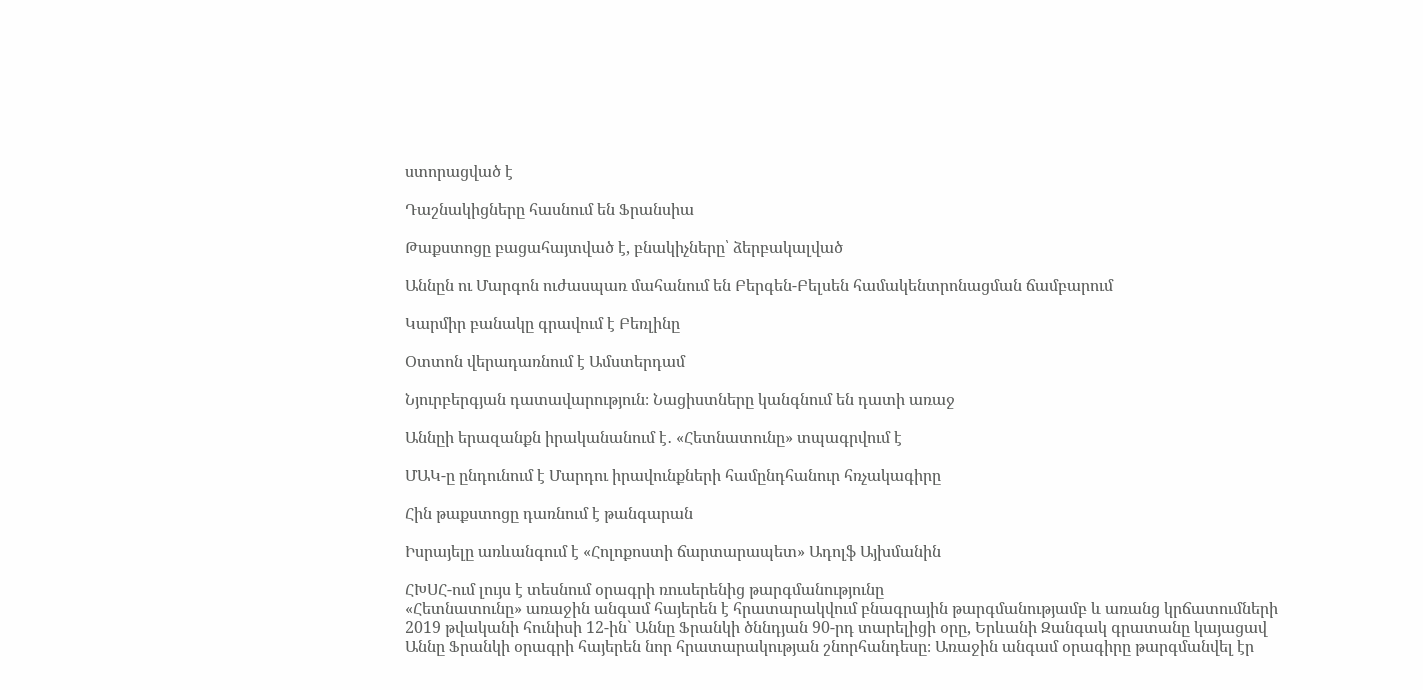ստորացված է

Դաշնակիցները հասնում են Ֆրանսիա

Թաքստոցը բացահայտված է, բնակիչները՝ ձերբակալված

Աննըն ու Մարգոն ուժասպառ մահանում են Բերգեն-Բելսեն համակենտրոնացման ճամբարում

Կարմիր բանակը գրավում է Բեռլինը

Օտտոն վերադառնում է Ամստերդամ

Նյուրբերգյան դատավարություն։ Նացիստները կանգնում են դատի առաջ

Աննըի երազանքն իրականանում է․ «Հետնատունը» տպագրվում է

ՄԱԿ-ը ընդունում է Մարդու իրավունքների համընդհանուր հռչակագիրը

Հին թաքստոցը դառնում է թանգարան

Իսրայելը առևանգում է «Հոլոքոստի ճարտարապետ» Ադոլֆ Այխմանին

ՀԽՍՀ-ում լույս է տեսնում օրագրի ռուսերենից թարգմանությունը
«Հետնատունը» առաջին անգամ հայերեն է հրատարակվում բնագրային թարգմանությամբ և առանց կրճատումների
2019 թվականի հունիսի 12-ին` Աննը Ֆրանկի ծննդյան 90-րդ տարելիցի օրը, Երևանի Զանգակ գրատանը կայացավ Աննը Ֆրանկի օրագրի հայերեն նոր հրատարակության շնորհանդեսը։ Առաջին անգամ օրագիրը թարգմանվել էր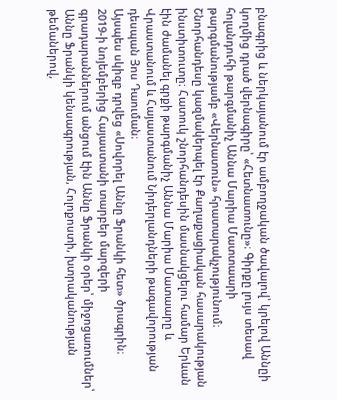բնագրից և ներկայանում էր ամբողջական ծավալով՝ կրելով Աննըի կողմից դրած վերնագիրը՝ «Հետնատունը»։ Գիրքը լույս տեսավ հոլանդուհի թարգմանիչ Աննա Մարիա Մատտաարի թարգմանությամբ «Վերնատուն» հրատարակչությունում։
Շնորհանդեսը կազմակերպել էր Քաղաքացիական հասարակության ինստիտուտը։ Հատուկ շնորհանդեսին մասնակցելու համար Երևան էին ժամանել գրքի թարգմանիչ Աննա Մարիա Մատաարը և Վրաստանում և Հայաստանում Նիդերլանդների թագավորության դեսպան Յոս Դաուման։
Այսպես սկիզբ դրվեց «Սովորել Աննը Ֆրանկի հետ» ծրագրին։
2019-ի նոյեմբերից Հայաստանի տարբեր մարզերի գրադարաններում անցում էին Աննը Ֆրանկի օրեր՝ միջոցառումներ՝ Աննը Ֆրանկի կենսագրության, Հոլոքոստի, խտրականության թեմաներով,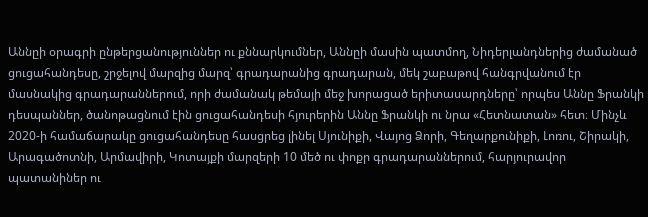Աննըի օրագրի ընթերցանություններ ու քննարկումներ, Աննըի մասին պատմող, Նիդերլանդներից ժամանած ցուցահանդեսը, շրջելով մարզից մարզ՝ գրադարանից գրադարան, մեկ շաբաթով հանգրվանում էր մասնակից գրադարաններում, որի ժամանակ թեմայի մեջ խորացած երիտասարդները՝ որպես Աննը Ֆրանկի դեսպաններ, ծանոթացնում էին ցուցահանդեսի հյուրերին Աննը Ֆրանկի ու նրա «Հետնատան» հետ։ Մինչև 2020-ի համաճարակը ցուցահանդեսը հասցրեց լինել Սյունիքի, Վայոց Ձորի, Գեղարքունիքի, Լոռու, Շիրակի, Արագածոտնի, Արմավիրի, Կոտայքի մարզերի 10 մեծ ու փոքր գրադարաններում, հարյուրավոր պատանիներ ու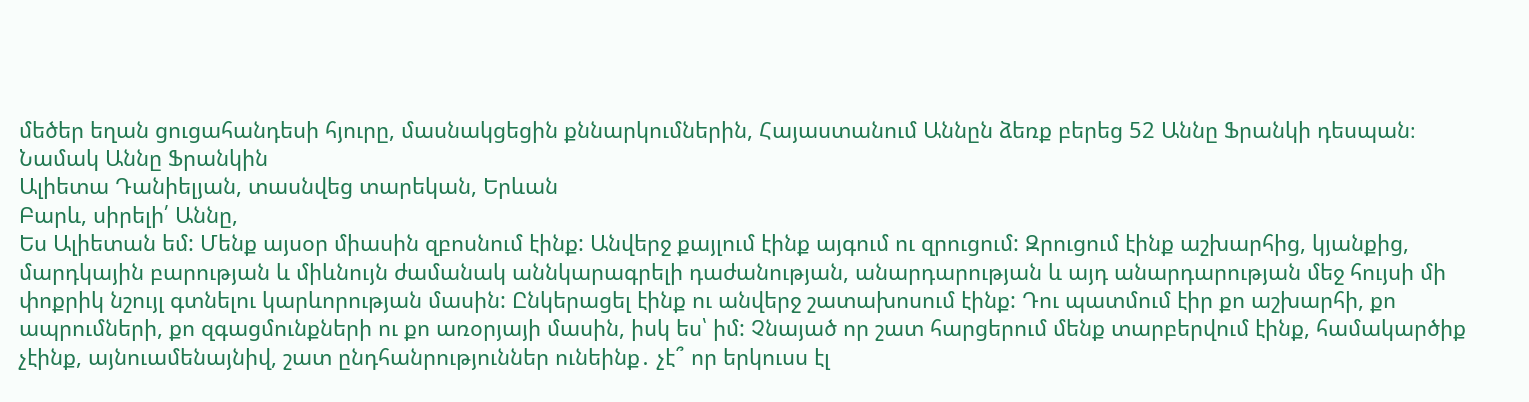մեծեր եղան ցուցահանդեսի հյուրը, մասնակցեցին քննարկումներին, Հայաստանում Աննըն ձեռք բերեց 52 Աննը Ֆրանկի դեսպան։
Նամակ Աննը Ֆրանկին
Ալիետա Դանիելյան, տասնվեց տարեկան, Երևան
Բարև, սիրելի՛ Աննը,
Ես Ալիետան եմ: Մենք այսօր միասին զբոսնում էինք: Անվերջ քայլում էինք այգում ու զրուցում: Զրուցում էինք աշխարհից, կյանքից, մարդկային բարության և միևնույն ժամանակ աննկարագրելի դաժանության, անարդարության և այդ անարդարության մեջ հույսի մի փոքրիկ նշույլ գտնելու կարևորության մասին: Ընկերացել էինք ու անվերջ շատախոսում էինք: Դու պատմում էիր քո աշխարհի, քո ապրումների, քո զգացմունքների ու քո առօրյայի մասին, իսկ ես՝ իմ: Չնայած որ շատ հարցերում մենք տարբերվում էինք, համակարծիք չէինք, այնուամենայնիվ, շատ ընդհանրություններ ունեինք․ չէ՞ որ երկուսս էլ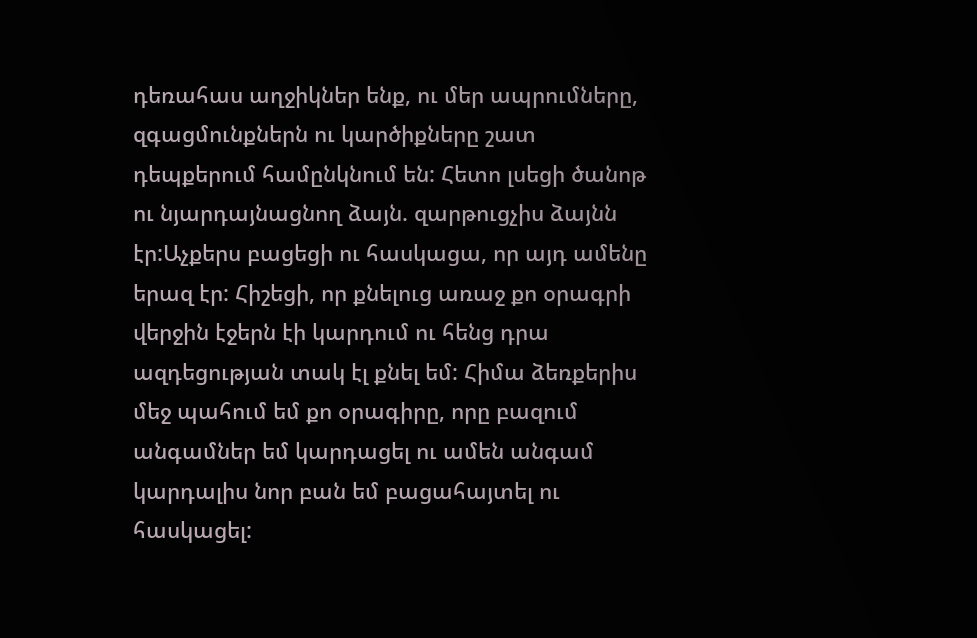դեռահաս աղջիկներ ենք, ու մեր ապրումները, զգացմունքներն ու կարծիքները շատ դեպքերում համընկնում են: Հետո լսեցի ծանոթ ու նյարդայնացնող ձայն. զարթուցչիս ձայնն էր:Աչքերս բացեցի ու հասկացա, որ այդ ամենը երազ էր: Հիշեցի, որ քնելուց առաջ քո օրագրի վերջին էջերն էի կարդում ու հենց դրա ազդեցության տակ էլ քնել եմ: Հիմա ձեռքերիս մեջ պահում եմ քո օրագիրը, որը բազում անգամներ եմ կարդացել ու ամեն անգամ կարդալիս նոր բան եմ բացահայտել ու հասկացել: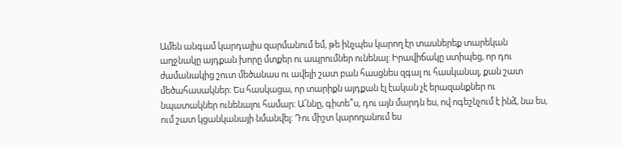Ամեն անգամ կարդալիս զարմանում եմ, թե ինչպես կարող էր տասներեք տարեկան աղջնակը այդքան խորը մտքեր ու ապրումներ ունենալ: Իրավիճակը ստիպեց, որ դու ժամանակից շուտ մեծանաս ու ավելի շատ բան հասցնես զգալ ու հասկանալ, քան շատ մեծահասակներ: Ես հասկացա, որ տարիքն այդքան էլ էական չէ երազանքներ ու նպատակներ ունենալու համար: Ա՛ննը, գիտե՞ս, դու այն մարդն ես, ով ոգեշնչում է ինձ, նա ես, ում շատ կցանկանայի նմանվել: Դու միշտ կարողանում ես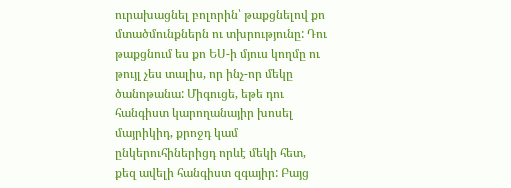ուրախացնել բոլորին՝ թաքցնելով քո մտածմունքներն ու տխրությունը: Դու թաքցնում ես քո ԵՍ-ի մյուս կողմը ու թույլ չես տալիս, որ ինչ-որ մեկը ծանոթանա: Միգուցե, եթե դու հանգիստ կարողանայիր խոսել մայրիկիդ, քրոջդ կամ ընկերուհիներիցդ որևէ մեկի հետ, քեզ ավելի հանգիստ զգայիր: Բայց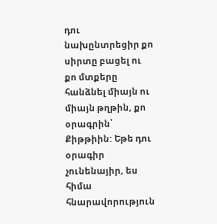դու նախընտրեցիր քո սիրտը բացել ու քո մտքերը հանձնել միայն ու միայն թղթին, քո օրագրին՝ Քիթթիին: Եթե դու օրագիր չունենայիր, ես հիմա հնարավորություն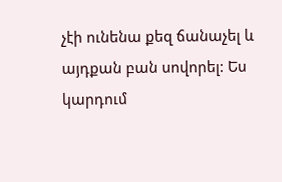չէի ունենա քեզ ճանաչել և այդքան բան սովորել: Ես կարդում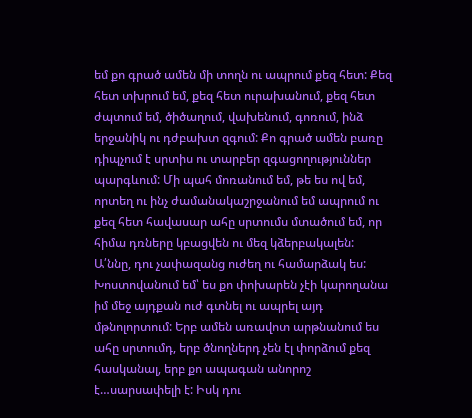եմ քո գրած ամեն մի տողն ու ապրում քեզ հետ: Քեզ հետ տխրում եմ, քեզ հետ ուրախանում, քեզ հետ ժպտում եմ, ծիծաղում, վախենում, գոռում, ինձ երջանիկ ու դժբախտ զգում: Քո գրած ամեն բառը դիպչում է սրտիս ու տարբեր զգացողություններ պարգևում: Մի պահ մոռանում եմ, թե ես ով եմ, որտեղ ու ինչ ժամանակաշրջանում եմ ապրում ու քեզ հետ հավասար ահը սրտումս մտածում եմ, որ հիմա դռները կբացվեն ու մեզ կձերբակալեն: Ա՛ննը, դու չափազանց ուժեղ ու համարձակ ես: Խոստովանում եմ՝ ես քո փոխարեն չէի կարողանա իմ մեջ այդքան ուժ գտնել ու ապրել այդ մթնոլորտում: Երբ ամեն առավոտ արթնանում ես ահը սրտումդ, երբ ծնողներդ չեն էլ փորձում քեզ հասկանալ, երբ քո ապագան անորոշ է…սարսափելի է: Իսկ դու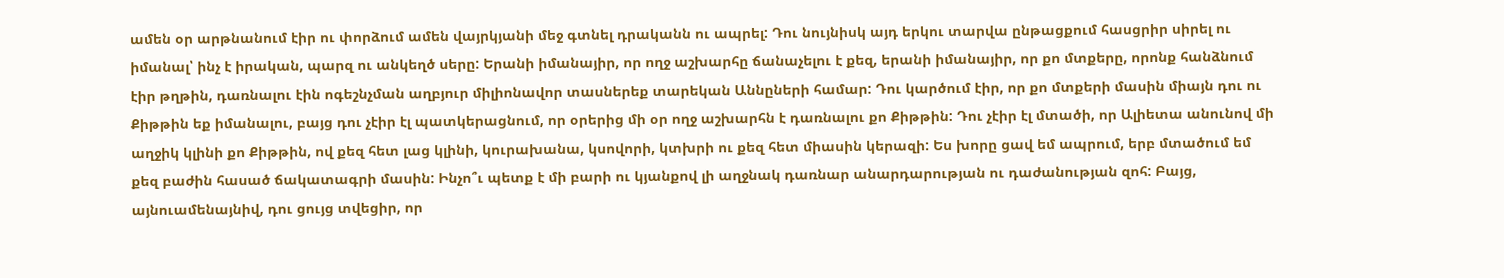ամեն օր արթնանում էիր ու փորձում ամեն վայրկյանի մեջ գտնել դրականն ու ապրել: Դու նույնիսկ այդ երկու տարվա ընթացքում հասցրիր սիրել ու իմանալ՝ ինչ է իրական, պարզ ու անկեղծ սերը: Երանի իմանայիր, որ ողջ աշխարհը ճանաչելու է քեզ, երանի իմանայիր, որ քո մտքերը, որոնք հանձնում էիր թղթին, դառնալու էին ոգեշնչման աղբյուր միլիոնավոր տասներեք տարեկան Աննըների համար: Դու կարծում էիր, որ քո մտքերի մասին միայն դու ու Քիթթին եք իմանալու, բայց դու չէիր էլ պատկերացնում, որ օրերից մի օր ողջ աշխարհն է դառնալու քո Քիթթին: Դու չէիր էլ մտածի, որ Ալիետա անունով մի աղջիկ կլինի քո Քիթթին, ով քեզ հետ լաց կլինի, կուրախանա, կսովորի, կտխրի ու քեզ հետ միասին կերազի: Ես խորը ցավ եմ ապրում, երբ մտածում եմ քեզ բաժին հասած ճակատագրի մասին: Ինչո՞ւ պետք է մի բարի ու կյանքով լի աղջնակ դառնար անարդարության ու դաժանության զոհ: Բայց, այնուամենայնիվ, դու ցույց տվեցիր, որ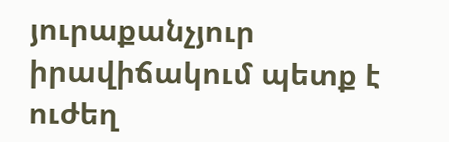յուրաքանչյուր իրավիճակում պետք է ուժեղ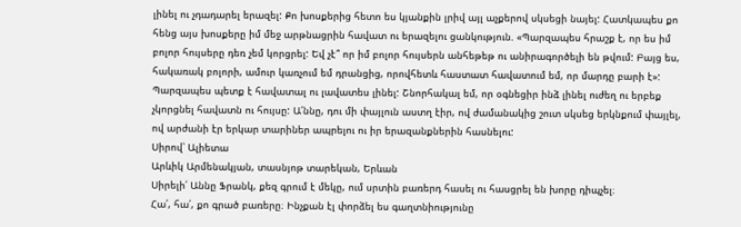լինել ու չդադարել երազել: Քո խոսքերից հետո ես կյանքին լրիվ այլ աչքերով սկսեցի նայել: Հատկապես քո հենց այս խոսքերը իմ մեջ արթնացրին հավատ ու երազելու ցանկություն. «Պարզապես հրաշք է, որ ես իմ բոլոր հույսերը դեռ չեմ կորցրել: Եվ չէ՞ որ իմ բոլոր հույսերն անհեթեթ ու անիրագործելի են թվում: Բայց ես, հակառակ բոլորի, ամուր կառչում եմ դրանցից, որովհետև հաստատ հավատում եմ, որ մարդը բարի է»: Պարզապես պետք է հավատալ ու լավատես լինել: Շնորհակալ եմ, որ օգնեցիր ինձ լինել ուժեղ ու երբեք չկորցնել հավատն ու հույսը: Ա՛ննը, դու մի փայլուն աստղ էիր, ով ժամանակից շուտ սկսեց երկնքում փայլել, ով արժանի էր երկար տարիներ ապրելու ու իր երազանքներին հասնելու:
Սիրով՝ Ալիետա
Արևիկ Արմենակյան, տասնյոթ տարեկան, Երևան
Սիրելի՛ Աննը Ֆրանկ, քեզ գրում է մեկը, ում սրտին բառերդ հասել ու հասցրել են խորը դիպչել։
Հա՛, հա՛, քո գրած բառերը։ Ինչքան էլ փորձել ես գաղտնիությունը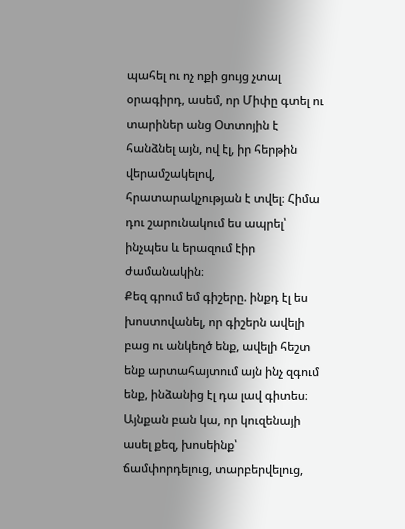պահել ու ոչ ոքի ցույց չտալ օրագիրդ, ասեմ, որ Միփը գտել ու տարիներ անց Օտտոյին է հանձնել այն, ով էլ, իր հերթին վերամշակելով, հրատարակչության է տվել։ Հիմա դու շարունակում ես ապրել՝ ինչպես և երազում էիր ժամանակին։
Քեզ գրում եմ գիշերը. ինքդ էլ ես խոստովանել, որ գիշերն ավելի բաց ու անկեղծ ենք, ավելի հեշտ ենք արտահայտում այն ինչ զգում ենք, ինձանից էլ դա լավ գիտես։ Այնքան բան կա, որ կուզենայի ասել քեզ, խոսեինք՝ ճամփորդելուց, տարբերվելուց,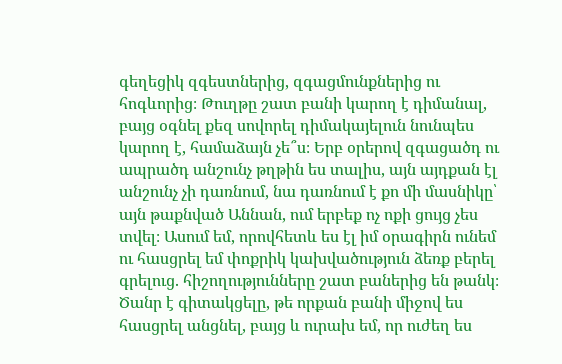գեղեցիկ զգեստներից, զգացմունքներից ու հոգևորից։ Թուղթը շատ բանի կարող է դիմանալ, բայց օգնել քեզ սովորել դիմակայելուն նունպես կարող է, համաձայն չե՞ս։ Երբ օրերով զգացածդ ու ապրածդ անշունչ թղթին ես տալիս, այն այդքան էլ անշունչ չի դառնում, նա դառնում է քո մի մասնիկը՝ այն թաքնված Աննան, ում երբեք ոչ ոքի ցույց չես տվել։ Ասում եմ, որովհետև ես էլ իմ օրագիրն ունեմ ու հասցրել եմ փոքրիկ կախվածություն ձեռք բերել գրելուց. հիշողությունները շատ բաներից են թանկ։
Ծանր է գիտակցելը, թե որքան բանի միջով ես հասցրել անցնել, բայց և ուրախ եմ, որ ուժեղ ես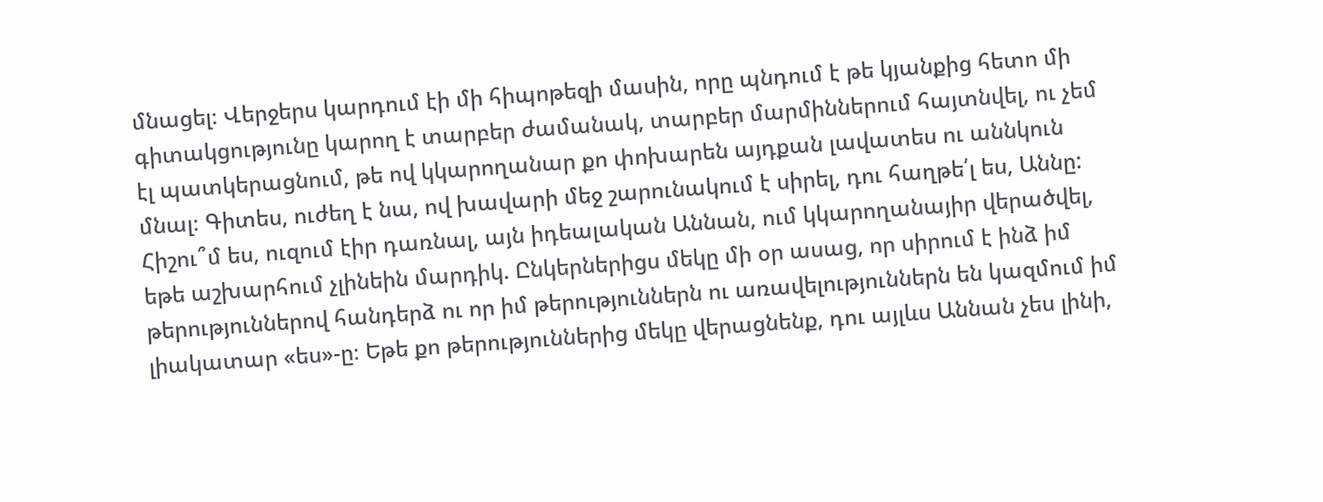մնացել։ Վերջերս կարդում էի մի հիպոթեզի մասին, որը պնդում է թե կյանքից հետո մի գիտակցությունը կարող է տարբեր ժամանակ, տարբեր մարմիններում հայտնվել, ու չեմ էլ պատկերացնում, թե ով կկարողանար քո փոխարեն այդքան լավատես ու աննկուն մնալ։ Գիտես, ուժեղ է նա, ով խավարի մեջ շարունակում է սիրել, դու հաղթե՛լ ես, Աննը:
Հիշու՞մ ես, ուզում էիր դառնալ, այն իդեալական Աննան, ում կկարողանայիր վերածվել, եթե աշխարհում չլինեին մարդիկ. Ընկերներիցս մեկը մի օր ասաց, որ սիրում է ինձ իմ թերություններով հանդերձ ու որ իմ թերություններն ու առավելություններն են կազմում իմ լիակատար «ես»-ը։ Եթե քո թերություններից մեկը վերացնենք, դու այլևս Աննան չես լինի,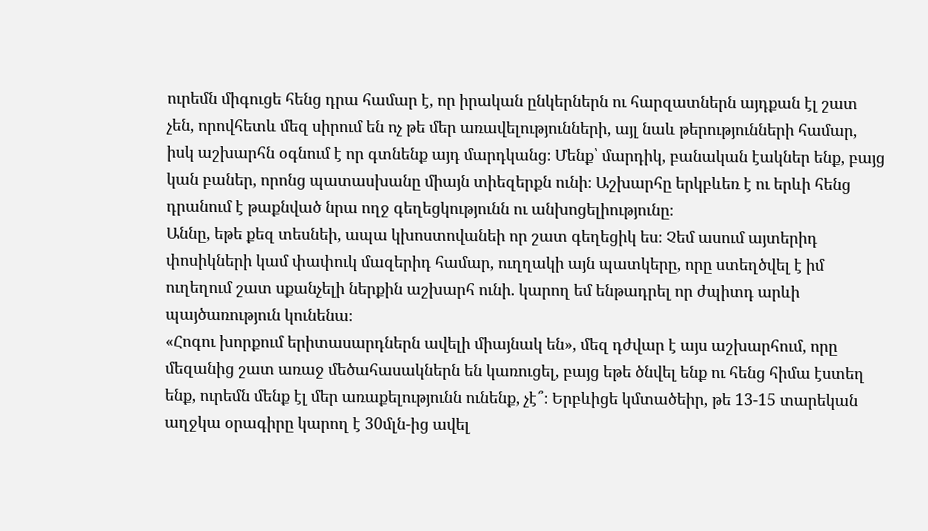ուրեմն միգուցե հենց դրա համար է, որ իրական ընկերներն ու հարզատներն այդքան էլ շատ չեն, որովհետև մեզ սիրում են ոչ թե մեր առավելությունների, այլ նաև թերությունների համար, իսկ աշխարհն օգնում է որ գտնենք այդ մարդկանց։ Մենք՝ մարդիկ, բանական էակներ ենք, բայց կան բաներ, որոնց պատասխանը միայն տիեզերքն ունի։ Աշխարհը երկբևեռ է ու երևի հենց դրանում է թաքնված նրա ողջ գեղեցկությունն ու անխոցելիությունը։
Աննը, եթե քեզ տեսնեի, ապա կխոստովանեի որ շատ գեղեցիկ ես։ Չեմ ասում այտերիդ փոսիկների կամ փափուկ մազերիդ համար, ուղղակի այն պատկերը, որը ստեղծվել է իմ ուղեղում շատ սքանչելի ներքին աշխարհ ունի. կարող եմ ենթադրել որ ժպիտդ արևի պայծառություն կունենա։
«Հոգու խորքում երիտասարդներն ավելի միայնակ են», մեզ դժվար է այս աշխարհում, որը մեզանից շատ առաջ մեծահասակներն են կառուցել, բայց եթե ծնվել ենք ու հենց հիմա էստեղ ենք, ուրեմն մենք էլ մեր առաքելությունն ունենք, չէ՞։ Երբևիցե կմտածեիր, թե 13-15 տարեկան աղջկա օրագիրը կարող է 30մլն-ից ավել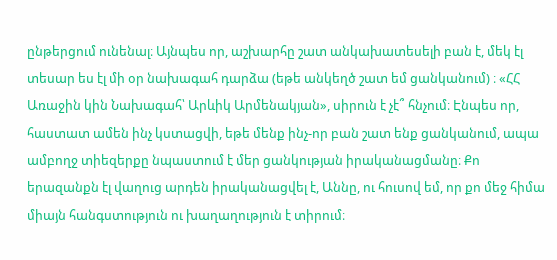ընթերցում ունենալ։ Այնպես որ, աշխարհը շատ անկախատեսելի բան է, մեկ էլ տեսար ես էլ մի օր նախագահ դարձա (եթե անկեղծ շատ եմ ցանկանում) ։ «ՀՀ Առաջին կին Նախագահ՝ Արևիկ Արմենակյան», սիրուն է չէ՞ հնչում։ Էնպես որ, հաստատ ամեն ինչ կստացվի, եթե մենք ինչ-որ բան շատ ենք ցանկանում, ապա ամբողջ տիեզերքը նպաստում է մեր ցանկության իրականացմանը։ Քո երազանքն էլ վաղուց արդեն իրականացվել է, Աննը, ու հուսով եմ, որ քո մեջ հիմա միայն հանգստություն ու խաղաղություն է տիրում։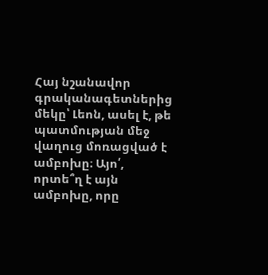Հայ նշանավոր գրականագետներից մեկը՝ Լեոն, ասել է, թե պատմության մեջ վաղուց մոռացված է ամբոխը։ Այո՛, որտե՞ղ է այն ամբոխը, որը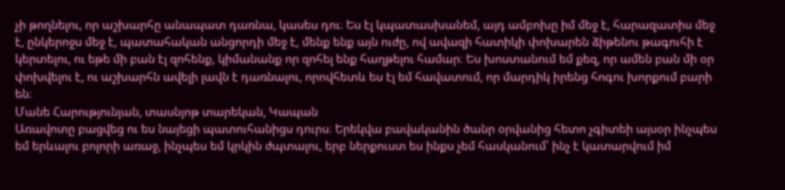չի թողնելու, որ աշխարհը անապատ դառնա, կասես դու։ Ես էլ կպատասխանեմ, այդ ամբոխը իմ մեջ է, հարազատիս մեջ է, ընկերոջս մեջ է, պատահական անցորդի մեջ է, մենք ենք այն ուժը, ով ավազի հատիկի փոխարեն ձիթենու թագուհի է կերտելու, ու եթե մի բան էլ զոհենք, կիմանանք որ զոհել ենք հաղթելու համար։ Ես խոստանում եմ քեզ, որ ամեն բան մի օր փոխվելու է, ու աշխարհն ավելի լավն է դառնալու, որովհետև ես էլ եմ հավատում, որ մարդիկ իրենց հոգու խորքում բարի են։
Մանե Հարությունյան, տասնյոթ տարեկան, Կապան
Առավոտը բացվեց ու ես նայեցի պատուհանիցս դուրս։ Երեկվա բավականին ծանր օրվանից հետո չգիտեի այսօր ինչպես եմ երևալու բոլորի առաջ, ինչպես եմ կրկին ժպտալու, երբ ներքուստ ես ինքս չեմ հասկանում՝ ինչ է կատարվում իմ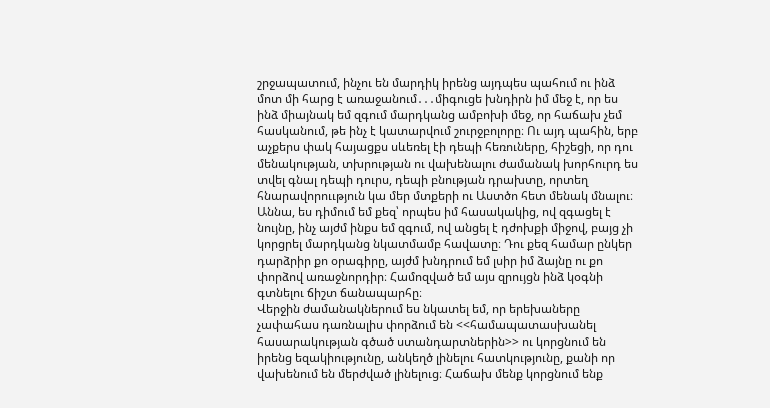շրջապատում, ինչու են մարդիկ իրենց այդպես պահում ու ինձ մոտ մի հարց է առաջանում․․․միգուցե խնդիրն իմ մեջ է, որ ես ինձ միայնակ եմ զգում մարդկանց ամբոխի մեջ, որ հաճախ չեմ հասկանում, թե ինչ է կատարվում շուրջբոլորը։ Ու այդ պահին, երբ աչքերս փակ հայացքս սևեռել էի դեպի հեռուները, հիշեցի, որ դու մենակության, տխրության ու վախենալու ժամանակ խորհուրդ ես տվել գնալ դեպի դուրս, դեպի բնության դրախտը, որտեղ հնարավորոււթյուն կա մեր մտքերի ու Աստծո հետ մենակ մնալու։ Աննա, ես դիմում եմ քեզ՝ որպես իմ հասակակից, ով զգացել է նույնը, ինչ այժմ ինքս եմ զգում, ով անցել է դժոխքի միջով, բայց չի կորցրել մարդկանց նկատմամբ հավատը։ Դու քեզ համար ընկեր դարձրիր քո օրագիրը, այժմ խնդրում եմ լսիր իմ ձայնը ու քո փորձով առաջնորդիր։ Համոզված եմ այս զրույցն ինձ կօգնի գտնելու ճիշտ ճանապարհը։
Վերջին ժամանակներում ես նկատել եմ, որ երեխաները չափահաս դառնալիս փորձում են <<համապատասխանել հասարակության գծած ստանդարտներին>> ու կորցնում են իրենց եզակիությունը, անկեղծ լինելու հատկությունը, քանի որ վախենում են մերժված լինելուց։ Հաճախ մենք կորցնում ենք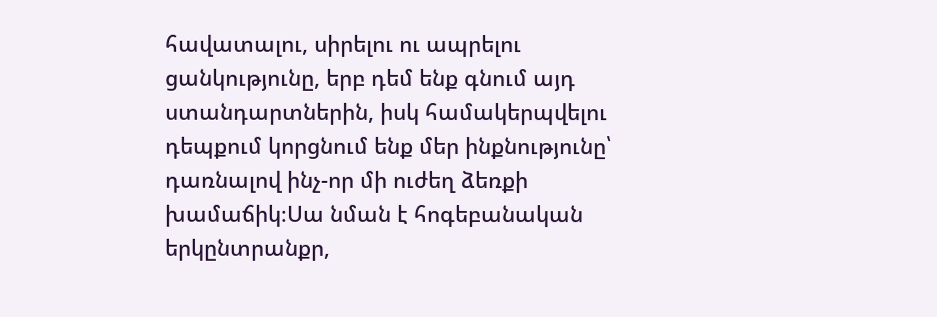հավատալու, սիրելու ու ապրելու ցանկությունը, երբ դեմ ենք գնում այդ ստանդարտներին, իսկ համակերպվելու դեպքում կորցնում ենք մեր ինքնությունը՝ դառնալով ինչ-որ մի ուժեղ ձեռքի խամաճիկ։Սա նման է հոգեբանական երկընտրանքր,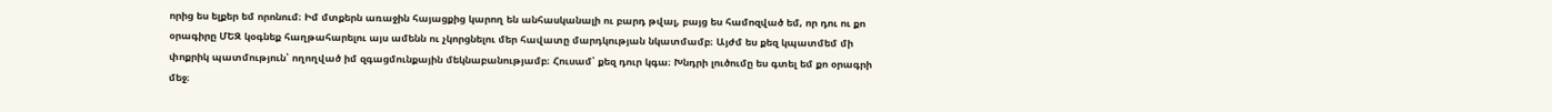որից ես ելքեր եմ որոնում։ Իմ մտքերն առաջին հայացքից կարող են անհասկանալի ու բարդ թվալ, բայց ես համոզված եմ, որ դու ու քո օրագիրը ՄԵԶ կօգնեք հաղթահարելու այս ամենն ու չկորցնելու մեր հավատը մարդկության նկատմամբ։ Այժմ ես քեզ կպատմեմ մի փոքրիկ պատմություն՝ ողողված իմ զգացմունքային մեկնաբանությամբ։ Հուսամ՝ քեզ դուր կգա։ Խնդրի լուծումը ես գտել եմ քո օրագրի մեջ։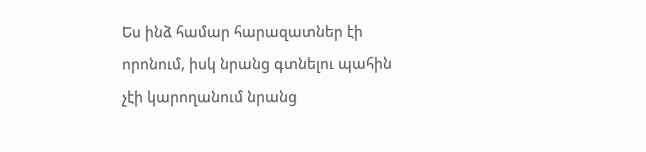Ես ինձ համար հարազատներ էի որոնում, իսկ նրանց գտնելու պահին չէի կարողանում նրանց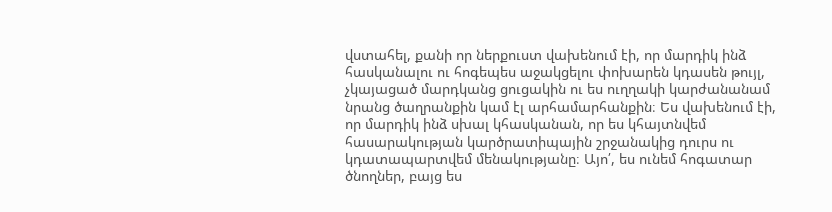վստահել, քանի որ ներքուստ վախենում էի, որ մարդիկ ինձ հասկանալու ու հոգեպես աջակցելու փոխարեն կդասեն թույլ, չկայացած մարդկանց ցուցակին ու ես ուղղակի կարժանանամ նրանց ծաղրանքին կամ էլ արհամարհանքին։ Ես վախենում էի, որ մարդիկ ինձ սխալ կհասկանան, որ ես կհայտնվեմ հասարակության կարծրատիպային շրջանակից դուրս ու կդատապարտվեմ մենակությանը։ Այո՛, ես ունեմ հոգատար ծնողներ, բայց ես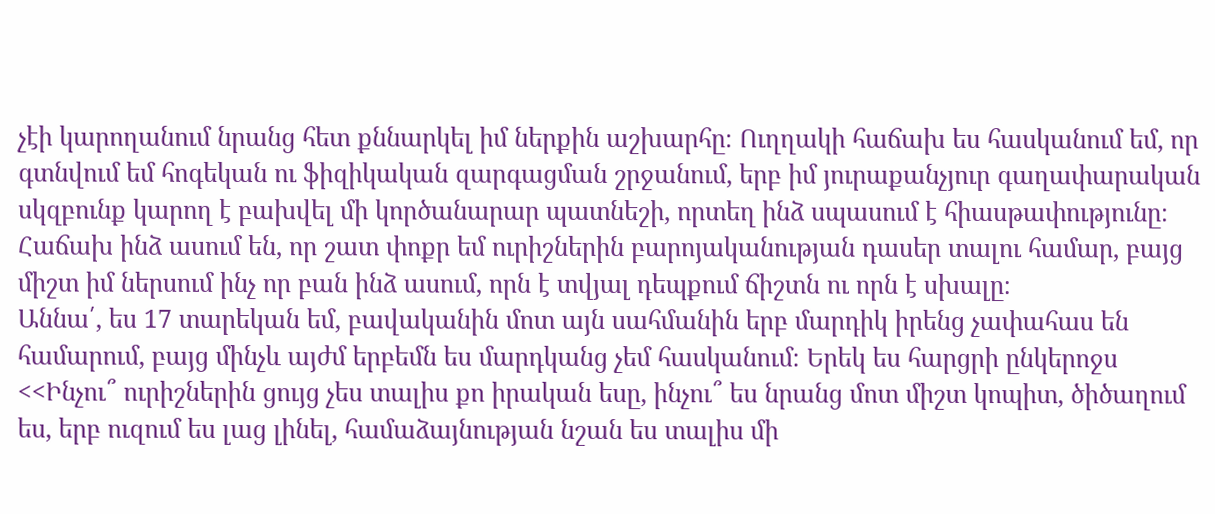չէի կարողանում նրանց հետ քննարկել իմ ներքին աշխարհը։ Ուղղակի հաճախ ես հասկանում եմ, որ գտնվում եմ հոգեկան ու ֆիզիկական զարգացման շրջանում, երբ իմ յուրաքանչյուր գաղափարական սկզբունք կարող է բախվել մի կործանարար պատնեշի, որտեղ ինձ սպասում է հիասթափությունը։ Հաճախ ինձ ասում են, որ շատ փոքր եմ ուրիշներին բարոյականության դասեր տալու համար, բայց միշտ իմ ներսում ինչ որ բան ինձ ասում, որն է տվյալ դեպքում ճիշտն ու որն է սխալը։
Աննա՛, ես 17 տարեկան եմ, բավականին մոտ այն սահմանին երբ մարդիկ իրենց չափահաս են համարում, բայց մինչև այժմ երբեմն ես մարդկանց չեմ հասկանում։ Երեկ ես հարցրի ընկերոջս <<Ինչու՞ ուրիշներին ցույց չես տալիս քո իրական եսը, ինչու՞ ես նրանց մոտ միշտ կոպիտ, ծիծաղում ես, երբ ուզում ես լաց լինել, համաձայնության նշան ես տալիս մի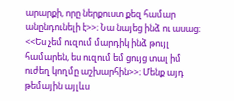արարքի, որը ներքուստ քեզ համար անընդունելի է>>։ Նա նայեց ինձ ու ասաց։ <<Ես չեմ ուզում մարդիկ ինձ թույլ համարեն, ես ուզում եմ ցույց տալ իմ ուժեղ կողմը աշխարհին>>։ Մենք այդ թեմային այլևս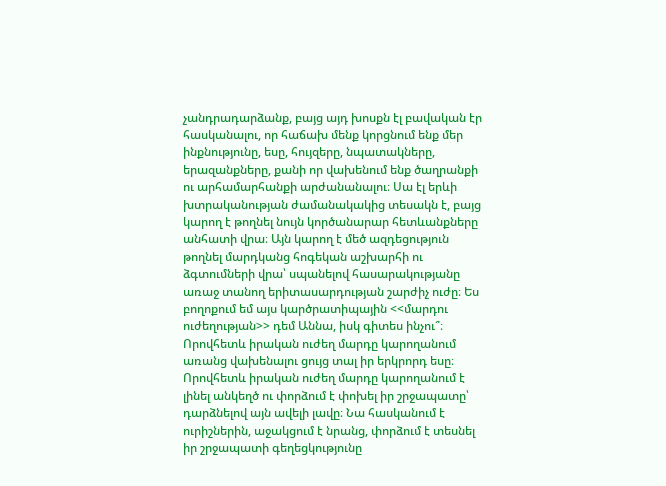չանդրադարձանք, բայց այդ խոսքն էլ բավական էր հասկանալու, որ հաճախ մենք կորցնում ենք մեր ինքնությունը, եսը, հույզերը, նպատակները, երազանքները, քանի որ վախենում ենք ծաղրանքի ու արհամարհանքի արժանանալու։ Սա էլ երևի խտրականության ժամանակակից տեսակն է, բայց կարող է թողնել նույն կործանարար հետևանքները անհատի վրա։ Այն կարող է մեծ ազդեցություն թողնել մարդկանց հոգեկան աշխարհի ու ձգտումների վրա՝ սպանելով հասարակությանը առաջ տանող երիտասարդության շարժիչ ուժը։ Ես բողոքում եմ այս կարծրատիպային <<մարդու ուժեղության>> դեմ Աննա, իսկ գիտես ինչու՞։
Որովհետև իրական ուժեղ մարդը կարողանում առանց վախենալու ցույց տալ իր երկրորդ եսը։
Որովհետև իրական ուժեղ մարդը կարողանում է լինել անկեղծ ու փորձում է փոխել իր շրջապատը՝ դարձնելով այն ավելի լավը։ Նա հասկանում է ուրիշներին, աջակցում է նրանց, փորձում է տեսնել իր շրջապատի գեղեցկությունը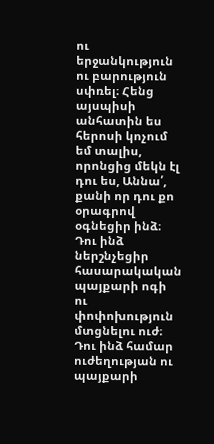ու երջանկություն ու բարություն սփռել։ Հենց այսպիսի անհատին ես հերոսի կոչում եմ տալիս, որոնցից մեկն էլ դու ես, Աննա՛, քանի որ դու քո օրագրով օգնեցիր ինձ։ Դու ինձ ներշնչեցիր հասարակական պայքարի ոգի ու փոփոխություն մտցնելու ուժ։
Դու ինձ համար ուժեղության ու պայքարի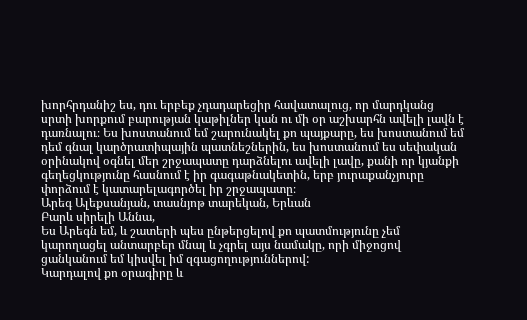խորհրդանիշ ես, դու երբեք չդադարեցիր հավատալուց, որ մարդկանց սրտի խորքում բարության կաթիլներ կան ու մի օր աշխարհն ավելի լավն է դառնալու։ Ես խոստանում եմ շարունակել քո պայքարը, ես խոստանում եմ դեմ գնալ կարծրատիպային պատնեշներին, ես խոստանում ես սեփական օրինակով օգնել մեր շրջապատը դարձնելու ավելի լավը, քանի որ կյանքի գեղեցկությունը հասնում է իր գագաթնակետին, երբ յուրաքանչյուրը փորձում է կատարելագործել իր շրջապատը։
Արեգ Ալեքսանյան, տասնյոթ տարեկան, Երևան
Բարև սիրելի Աննա,
Ես Արեգն եմ, և շատերի պես ընթերցելով քո պատմությունը չեմ կարողացել անտարբեր մնալ և չգրել այս նամակը, որի միջոցով ցանկանում եմ կիսվել իմ զգացողություններով:
Կարդալով քո օրագիրը և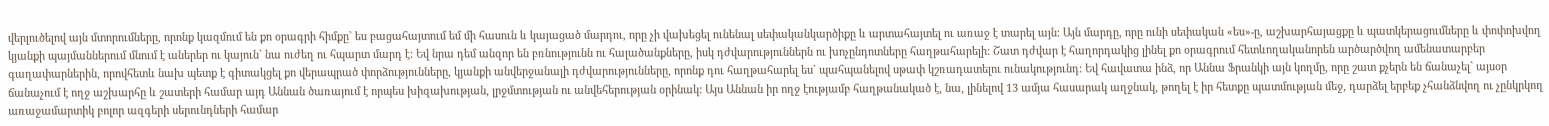վերլուծելով այն մտորումները, որոնք կազմում են քո օրագրի հիմքը` ես բացահայտում եմ մի հասուն և կայացած մարդու, որը չի վախեցել ունենալ սեփականկարծիքը և արտահայտել ու առաջ է տարել այն: Այն մարդը, որը ունի սեփական «ես»-ը, աշխարհայացքը և պատկերացումները և փոփոխվող կյանքի պայմաններում մնում է աներեր ու կայուն` նա ուժեղ ու հպարտ մարդ է: Եվ նրա դեմ անզոր են բռնությունն ու հալածանքները, իսկ դժվարություններն ու խոչընդոտները հաղթահարելի: Շատ դժվար է հաղորդակից լինել քո օրագրում հետևողականորեն արծարծվող ամենատարբեր գաղափարներին, որովհետև նախ պետք է գիտակցել քո վերապրած փորձությունները, կյանքի անվերջանալի դժվարությունները, որոնք դու հաղթահարել ես` պահպանելով սթափ կշռադատելու ունակությունդ: Եվ հավատա ինձ, որ Աննա Ֆրանկի այն կողմը, որը շատ քչերն են ճանաչել` այսօր ճանաչում է ողջ աշխարհը և շատերի համար այդ Աննան ծառայում է որպես խիզախության, լրջմտության ու անվեհերության օրինակ: Այս Աննան իր ողջ էությամբ հաղթանակած է, նա, լինելով 13 ամյա հասարակ աղջնակ, թողել է իր հետքը պատմության մեջ, դարձել երբեք չհանձնվող ու չընկրկող առաջամարտիկ բոլոր ազգերի սերունդների համար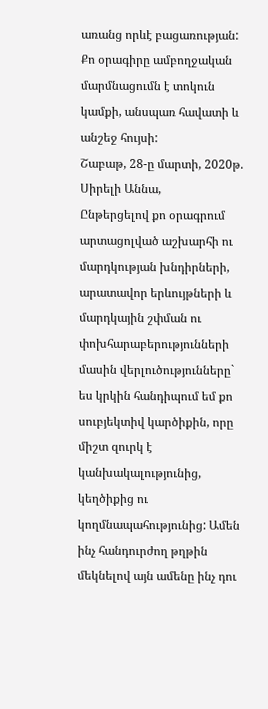առանց որևէ բացառության: Քո օրագիրը ամբողջական մարմնացումն է տոկուն կամքի, անսպառ հավատի և անշեջ հույսի:
Շաբաթ, 28-ը մարտի, 2020թ.
Սիրելի Աննա,
Ընթերցելով քո օրագրում արտացոլված աշխարհի ու մարդկության խնդիրների, արատավոր երևույթների և մարդկային շփման ու փոխհարաբերությունների մասին վերլուծությունները` ես կրկին հանդիպում եմ քո սուբյեկտիվ կարծիքին, որը միշտ զուրկ է կանխակալությունից, կեղծիքից ու կողմնապահությունից: Ամեն ինչ հանդուրժող թղթին մեկնելով այն ամենը ինչ դու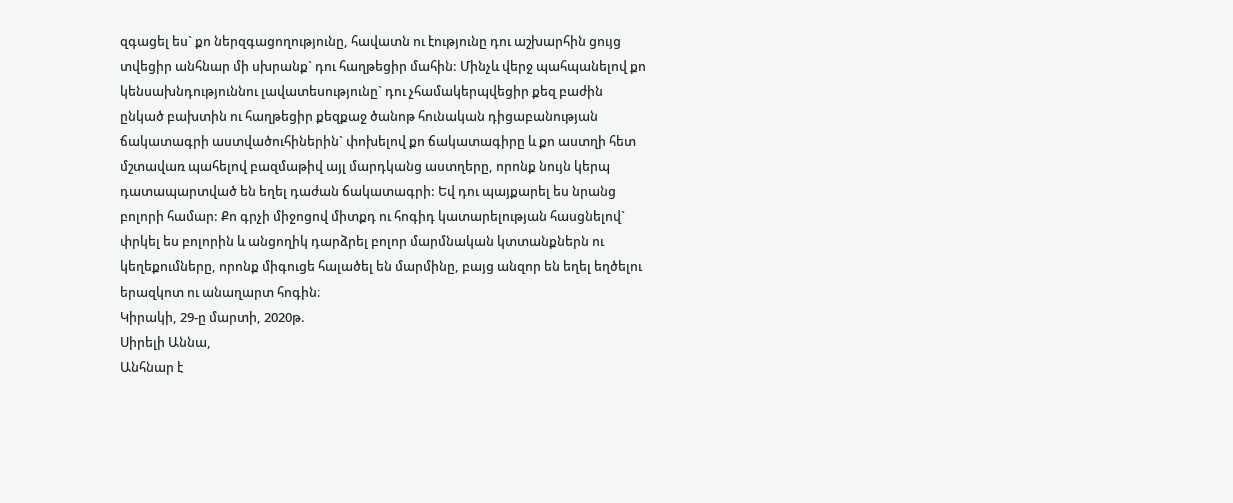զգացել ես` քո ներզգացողությունը, հավատն ու էությունը դու աշխարհին ցույց տվեցիր անհնար մի սխրանք` դու հաղթեցիր մահին: Մինչև վերջ պահպանելով քո կենսախնդություննու լավատեսությունը` դու չհամակերպվեցիր քեզ բաժին ընկած բախտին ու հաղթեցիր քեզքաջ ծանոթ հունական դիցաբանության ճակատագրի աստվածուհիներին` փոխելով քո ճակատագիրը և քո աստղի հետ մշտավառ պահելով բազմաթիվ այլ մարդկանց աստղերը, որոնք նույն կերպ դատապարտված են եղել դաժան ճակատագրի: Եվ դու պայքարել ես նրանց բոլորի համար: Քո գրչի միջոցով միտքդ ու հոգիդ կատարելության հասցնելով` փրկել ես բոլորին և անցողիկ դարձրել բոլոր մարմնական կտտանքներն ու կեղեքումները, որոնք միգուցե հալածել են մարմինը, բայց անզոր են եղել եղծելու երազկոտ ու անաղարտ հոգին։
Կիրակի, 29-ը մարտի, 2020թ.
Սիրելի Աննա,
Անհնար է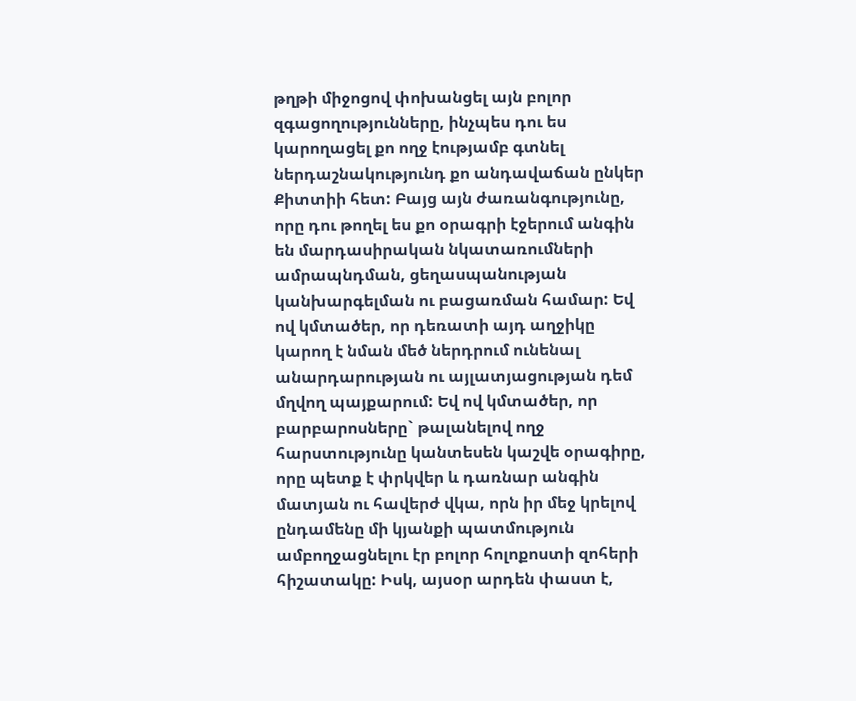թղթի միջոցով փոխանցել այն բոլոր զգացողությունները, ինչպես դու ես կարողացել քո ողջ էությամբ գտնել ներդաշնակությունդ քո անդավաճան ընկեր Քիտտիի հետ: Բայց այն ժառանգությունը, որը դու թողել ես քո օրագրի էջերում անգին են մարդասիրական նկատառումների ամրապնդման, ցեղասպանության կանխարգելման ու բացառման համար: Եվ ով կմտածեր, որ դեռատի այդ աղջիկը կարող է նման մեծ ներդրում ունենալ անարդարության ու այլատյացության դեմ մղվող պայքարում: Եվ ով կմտածեր, որ բարբարոսները` թալանելով ողջ հարստությունը կանտեսեն կաշվե օրագիրը, որը պետք է փրկվեր և դառնար անգին մատյան ու հավերժ վկա, որն իր մեջ կրելով ընդամենը մի կյանքի պատմություն ամբողջացնելու էր բոլոր հոլոքոստի զոհերի հիշատակը: Իսկ, այսօր արդեն փաստ է,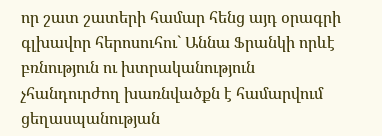որ շատ շատերի համար հենց այդ օրագրի գլխավոր հերոսուհու` Աննա Ֆրանկի որևէ բռնություն ու խտրականություն չհանդուրժող խառնվածքն է համարվում ցեղասպանության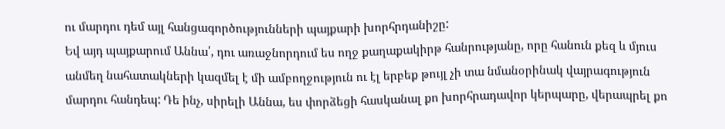ու մարդու դեմ այլ հանցագործությունների պայքարի խորհրդանիշը:
Եվ այդ պայքարում Աննա՛, դու առաջնորդում ես ողջ քաղաքակիրթ հանրությանը, որը հանուն քեզ և մյուս անմեղ նահատակների կազմել է մի ամբողջություն ու էլ երբեք թույլ չի տա նմանօրինակ վայրագություն մարդու հանդեպ: Դե ինչ, սիրելի Աննա, ես փորձեցի հասկանալ քո խորհրադավոր կերպարը, վերապրել քո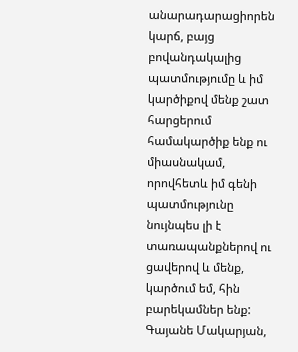անարադարացիորեն կարճ, բայց բովանդակալից պատմությումը և իմ կարծիքով մենք շատ հարցերում համակարծիք ենք ու միասնակամ, որովհետև իմ գենի պատմությունը նույնպես լի է տառապանքներով ու ցավերով և մենք, կարծում եմ, հին բարեկամներ ենք:
Գայանե Մակարյան,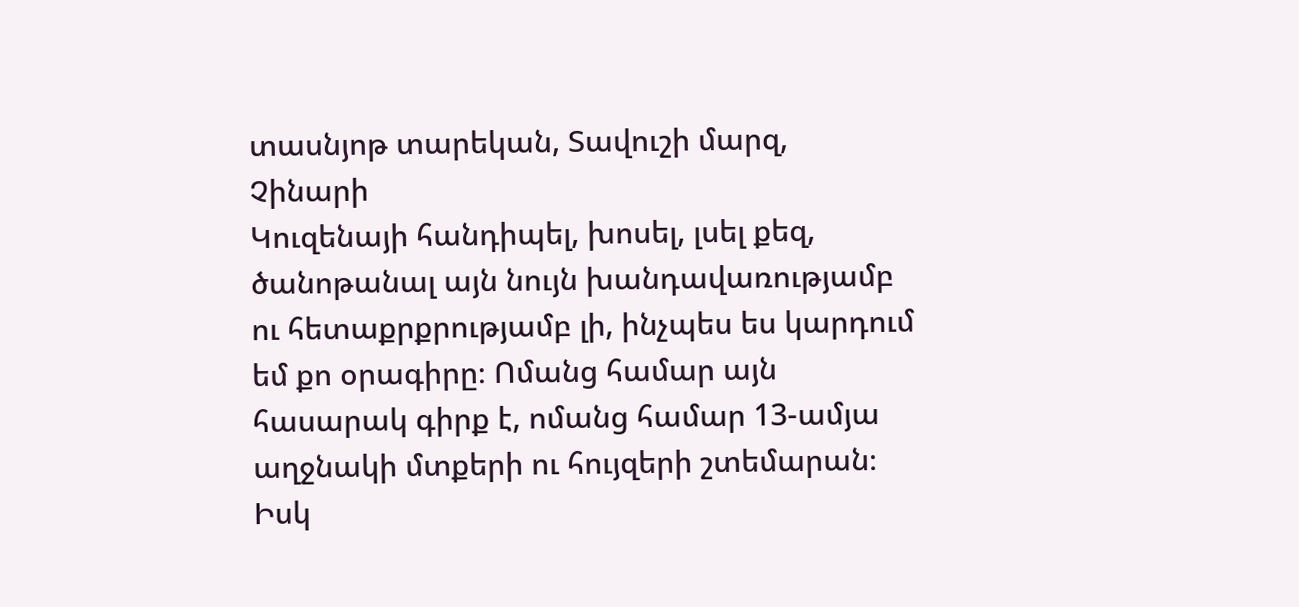տասնյոթ տարեկան, Տավուշի մարզ, Չինարի
Կուզենայի հանդիպել, խոսել, լսել քեզ, ծանոթանալ այն նույն խանդավառությամբ ու հետաքրքրությամբ լի, ինչպես ես կարդում եմ քո օրագիրը։ Ոմանց համար այն հասարակ գիրք է, ոմանց համար 13-ամյա աղջնակի մտքերի ու հույզերի շտեմարան։ Իսկ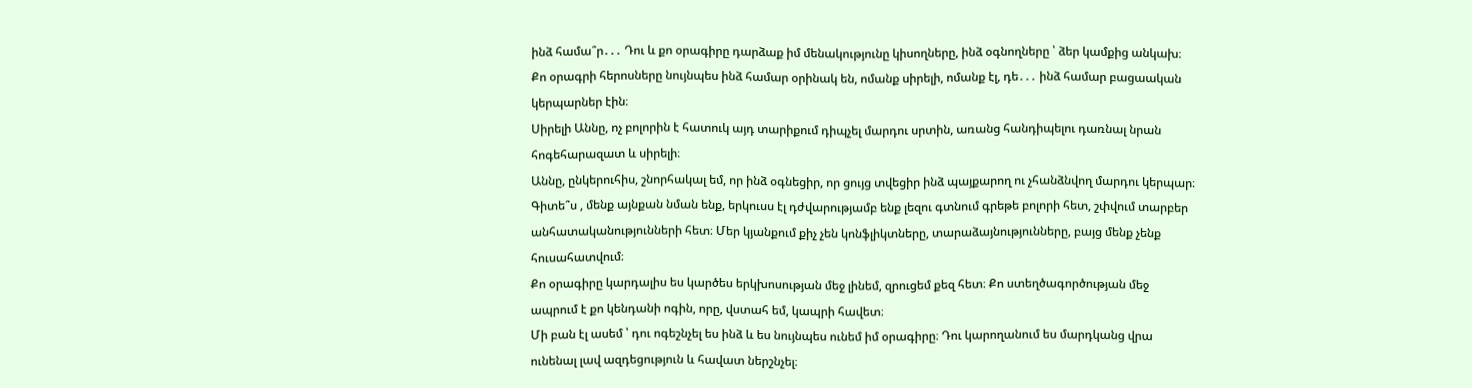ինձ համա՞ր․․․ Դու և քո օրագիրը դարձաք իմ մենակությունը կիսողները, ինձ օգնողները ՝ ձեր կամքից անկախ։ Քո օրագրի հերոսները նույնպես ինձ համար օրինակ են, ոմանք սիրելի, ոմանք էլ, դե․․․ ինձ համար բացաական կերպարներ էին։
Սիրելի Աննը, ոչ բոլորին է հատուկ այդ տարիքում դիպչել մարդու սրտին, առանց հանդիպելու դառնալ նրան հոգեհարազատ և սիրելի։
Աննը, ընկերուհիս, շնորհակալ եմ, որ ինձ օգնեցիր, որ ցույց տվեցիր ինձ պայքարող ու չհանձնվող մարդու կերպար։ Գիտե՞ս , մենք այնքան նման ենք, երկուսս էլ դժվարությամբ ենք լեզու գտնում գրեթե բոլորի հետ, շփվում տարբեր անհատականությունների հետ։ Մեր կյանքում քիչ չեն կոնֆլիկտները, տարաձայնությունները, բայց մենք չենք հուսահատվում։
Քո օրագիրը կարդալիս ես կարծես երկխոսության մեջ լինեմ, զրուցեմ քեզ հետ։ Քո ստեղծագործության մեջ ապրում է քո կենդանի ոգին, որը, վստահ եմ, կապրի հավետ։
Մի բան էլ ասեմ ՝ դու ոգեշնչել ես ինձ և ես նույնպես ունեմ իմ օրագիրը։ Դու կարողանում ես մարդկանց վրա ունենալ լավ ազդեցություն և հավատ ներշնչել։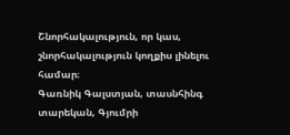Շնորհակալություն, որ կաս, շնորհակալություն կողքիս լինելու համար։
Գառնիկ Գալստյան, տասնհինգ տարեկան, Գյումրի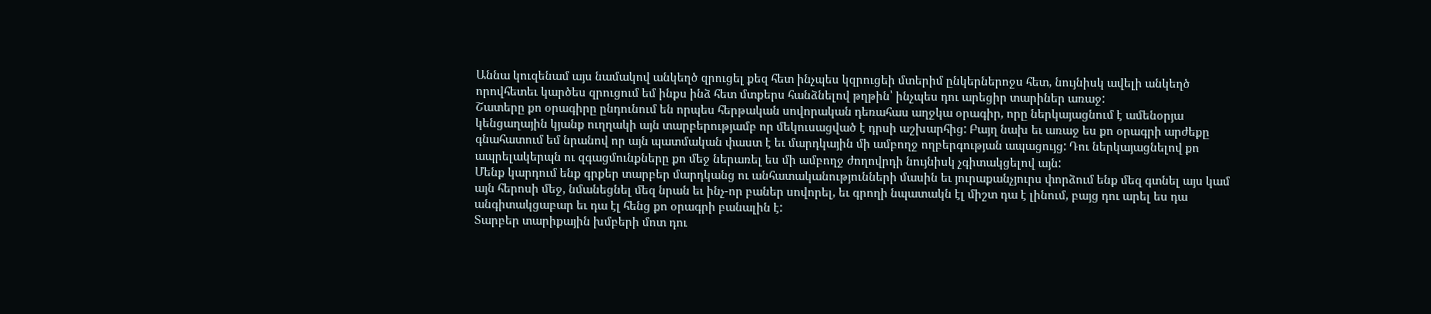Աննա կուզենամ այս նամակով անկեղծ զրուցել քեզ հետ ինչպես կզրուցեի մտերիմ ընկերներոջս հետ, նույնիսկ ավելի անկեղծ որովհետեւ կարծես զրուցում եմ ինքս ինձ հետ մտքերս հանձնելով թղթին՝ ինչպես դու արեցիր տարիներ առաջ:
Շատերը քո օրագիրը ընդունում են որպես հերթական սովորական դեռահաս աղջկա օրագիր, որը ներկայացնում է ամենօրյա կենցաղային կյանք ուղղակի այն տարբերությամբ որ մեկուսացված է դրսի աշխարհից: Բայղ նախ եւ առաջ ես քո օրագրի արժեքը գնահատում եմ նրանով որ այն պատմական փաստ է եւ մարդկային մի ամբողջ ողբերգության ապացույց: Դու ներկայացնելով քո ապրելակերպն ու զգացմունքները քո մեջ ներառել ես մի ամբողջ ժողովրդի նույնիսկ չգիտակցելով այն:
Մենք կարդում ենք գրքեր տարբեր մարդկանց ու անհատականությունների մասին եւ յուրաքանչյուրս փորձում ենք մեզ գտնել այս կամ այն հերոսի մեջ, նմանեցնել մեզ նրան եւ ինչ-որ բաներ սովորել, եւ գրողի նպատակն էլ միշտ դա է լինում, բայց դու արել ես դա անգիտակցաբար եւ դա էլ հենց քո օրագրի բանալին է:
Տարբեր տարիքային խմբերի մոտ դու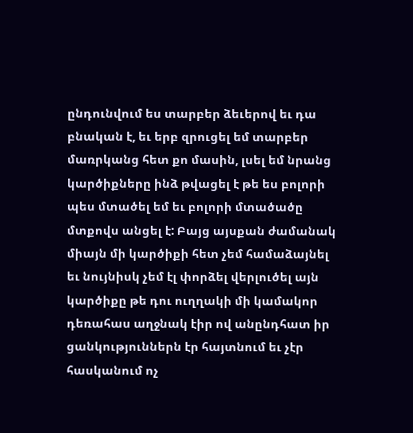ընդունվում ես տարբեր ձեւերով եւ դա բնական է, եւ երբ զրուցել եմ տարբեր մառրկանց հետ քո մասին, լսել եմ նրանց կարծիքները ինձ թվացել է թե ես բոլորի պես մտածել եմ եւ բոլորի մտածածը մտքովս անցել է: Բայց այսքան ժամանակ միայն մի կարծիքի հետ չեմ համաձայնել եւ նույնիսկ չեմ էլ փորձել վերլուծել այն կարծիքը թե դու ուղղակի մի կամակոր դեռահաս աղջնակ էիր ով անընդհատ իր ցանկություններն էր հայտնում եւ չէր հասկանում ոչ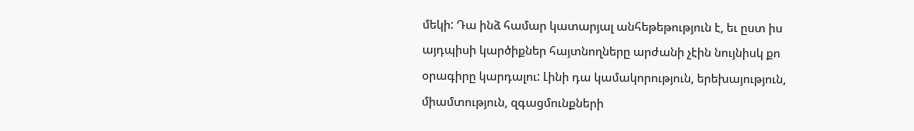մեկի: Դա ինձ համար կատարյալ անհեթեթություն է, եւ ըստ իս այդպիսի կարծիքներ հայտնողները արժանի չէին նույնիսկ քո օրագիրը կարդալու: Լինի դա կամակորություն, երեխայություն, միամտություն, զգացմունքների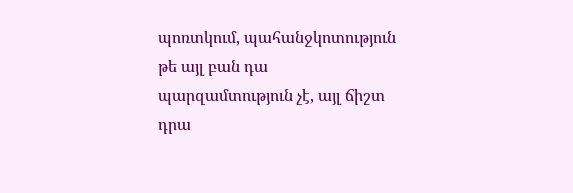պոռտկում, պահանջկոտություն թե այլ բան դա պարզամտություն չէ, այլ ճիշտ դրա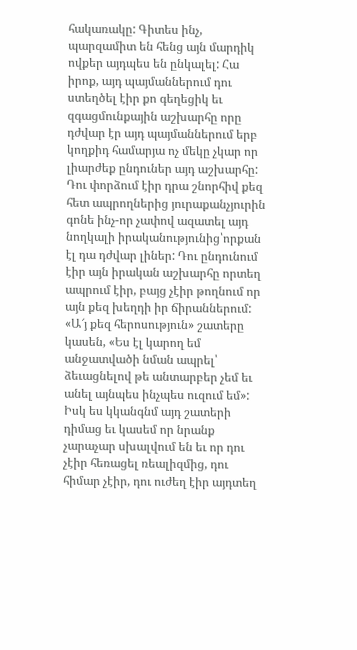հակառակը: Գիտես ինչ, պարզամիտ են հենց այն մարդիկ ովքեր այդպես են ընկալել: Հա իրոք, այդ պայմաններում դու ստեղծել էիր քո գեղեցիկ եւ զգացմունքային աշխարհը որը դժվար էր այդ պայմաններում երբ կողքիդ համարյա ոչ մեկը չկար որ լիարժեք ընդուներ այդ աշխարհը: Դու փորձում էիր դրա շնորհիվ քեզ հետ ապրողներից յուրաքանչյուրին գոնե ինչ-որ չափով ազատել այդ նողկալի իրականությունից՝որքան էլ դա դժվար լիներ: Դու ընդունում էիր այն իրական աշխարհը որտեղ ապրում էիր, բայց չէիր թողնում որ այն քեզ խեղդի իր ճիրաններում: «Ա՜յ քեզ հերոսություն» շատերը կասեն, «Ես էլ կարող եմ անջատվածի նման ապրել՝ ձեւացնելով թե անտարբեր չեմ եւ անել այնպես ինչպես ուզում եմ»: Իսկ ես կկանգնմ այդ շատերի դիմաց եւ կասեմ որ նրանք չարաչար սխալվում են եւ որ դու չէիր հեռացել ռեալիզմից, դու հիմար չէիր, դու ուժեղ էիր այդտեղ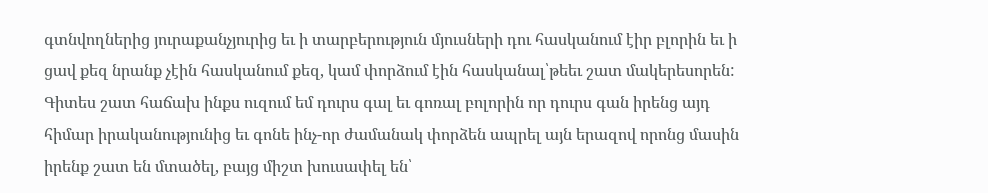գտնվողներից յուրաքանչյուրից եւ ի տարբերություն մյուսների դու հասկանում էիր բլորին եւ ի ցավ քեզ նրանք չէին հասկանում քեզ, կամ փորձում էին հասկանալ՝թեեւ շատ մակերեսորեն:
Գիտես շատ հաճախ ինքս ուզում եմ դուրս գալ եւ գոռալ բոլորին որ դուրս գան իրենց այդ հիմար իրականությունից եւ գոնե ինչ-որ ժամանակ փորձեն ապրել այն երազով որոնց մասին իրենք շատ են մտածել, բայց միշտ խուսափել են՝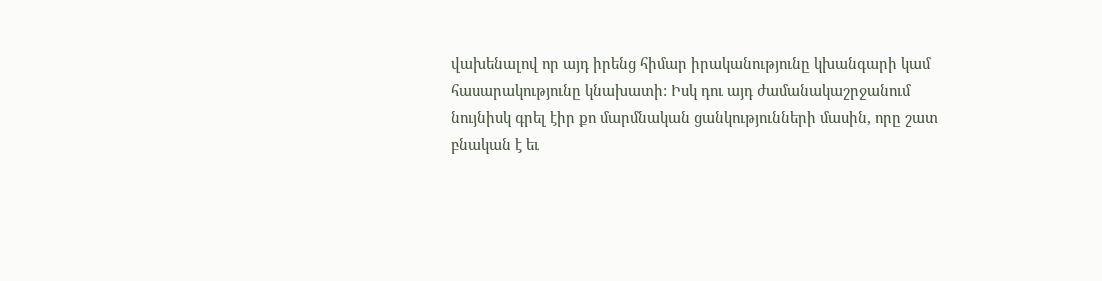վախենալով որ այդ իրենց հիմար իրականությունը կխանգարի կամ հասարակությունը կնախատի: Իսկ դու այդ ժամանակաշրջանում նույնիսկ գրել էիր քո մարմնական ցանկությունների մասին, որը շատ բնական է եւ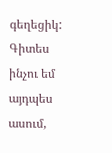գեղեցիկ: Գիտես ինչու եմ այդպես ասում,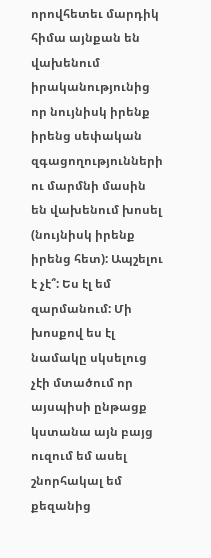որովհետեւ մարդիկ հիմա այնքան են վախենում իրականությունից որ նույնիսկ իրենք իրենց սեփական զգացողությունների ու մարմնի մասին են վախենում խոսել (նույնիսկ իրենք իրենց հետ): Ապշելու է չէ՞: Ես էլ եմ զարմանում: Մի խոսքով ես էլ նամակը սկսելուց չէի մտածում որ այսպիսի ընթացք կստանա այն բայց ուզում եմ ասել շնորհակալ եմ քեզանից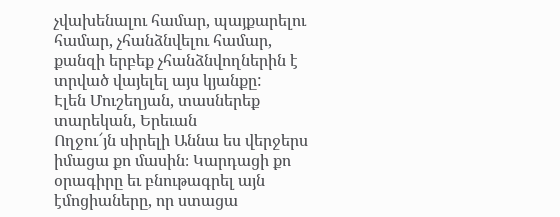չվախենալու համար, պայքարելու համար, չհանձնվելու համար, քանզի երբեք չհանձնվողներին է տրված վայելել այս կյանքը:
Էլեն Մուշեղյան, տասներեք տարեկան, Երեւան
Ողջու՜յն սիրելի Աննա ես վերջերս իմացա քո մասին։ Կարդացի քո օրագիրը եւ բնութագրել այն էմոցիաները, որ ստացա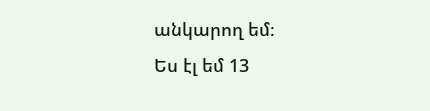անկարող եմ։
Ես էլ եմ 13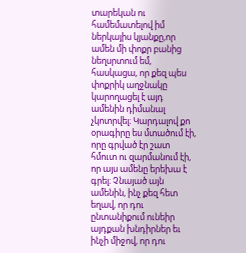տարեկան ու համեմատելով իմ ներկայիս կյանքը,որ ամեն մի փոքր բանից նեղսրտում եմ, հասկացա, որ քեզ պես փոքրիկ աղջնակը կարողացել է այդ ամենին դիմանալ չկոտրվել։ Կարդալով քո օրագիրը ես մտածում էի, որը գրված էր շատ հմուտ ու զարմանում էի, որ այս ամենը երեխա է գրել։ Չնայած այն ամենին, ինչ քեզ հետ եղավ, որ դու ընտանիքում ունեիր այդքան խնդիրներ եւ ինչի միջով, որ դու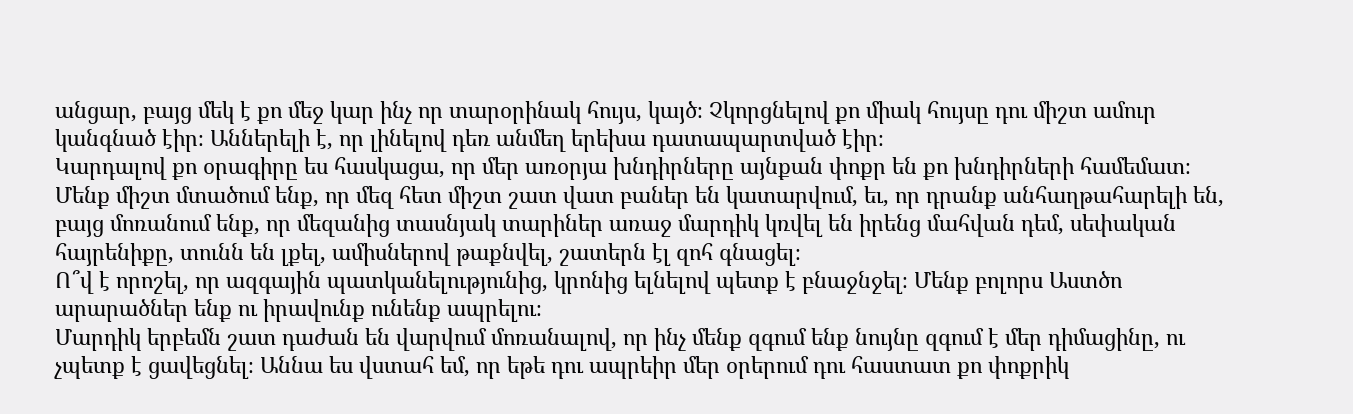անցար, բայց մեկ է քո մեջ կար ինչ որ տարօրինակ հույս, կայծ։ Չկորցնելով քո միակ հույսը դու միշտ ամուր կանգնած էիր։ Աններելի է, որ լինելով դեռ անմեղ երեխա դատապարտված էիր։
Կարդալով քո օրագիրը ես հասկացա, որ մեր առօրյա խնդիրները այնքան փոքր են քո խնդիրների համեմատ։ Մենք միշտ մտածում ենք, որ մեզ հետ միշտ շատ վատ բաներ են կատարվում, եւ, որ դրանք անհաղթահարելի են, բայց մոռանում ենք, որ մեզանից տասնյակ տարիներ առաջ մարդիկ կռվել են իրենց մահվան դեմ, սեփական հայրենիքը, տունն են լքել, ամիսներով թաքնվել, շատերն էլ զոհ գնացել։
Ո՞վ է որոշել, որ ազգային պատկանելությունից, կրոնից ելնելով պետք է բնաջնջել։ Մենք բոլորս Աստծո արարածներ ենք ու իրավունք ունենք ապրելու։
Մարդիկ երբեմն շատ դաժան են վարվում մոռանալով, որ ինչ մենք զգում ենք նույնը զգում է մեր դիմացինը, ու չպետք է ցավեցնել։ Աննա ես վստահ եմ, որ եթե դու ապրեիր մեր օրերում դու հաստատ քո փոքրիկ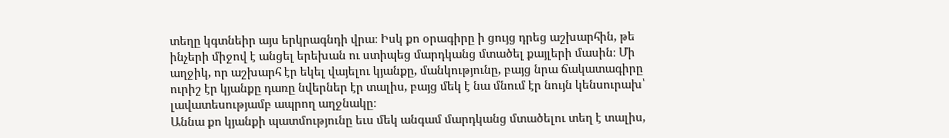տեղը կգտնեիր այս երկրագնդի վրա։ Իսկ քո օրագիրը ի ցույց դրեց աշխարհին, թե ինչերի միջով է անցել երեխան ու ստիպեց մարդկանց մտածել քայլերի մասին։ Մի աղջիկ, որ աշխարհ էր եկել վայելու կյանքը, մանկությունը, բայց նրա ճակատագիրը ուրիշ էր կյանքը դառը նվերներ էր տալիս, բայց մեկ է նա մնում էր նույն կենսուրախ՝ լավատեսությամբ ապրող աղջնակը։
Աննա քո կյանքի պատմությունը եւս մեկ անգամ մարդկանց մտածելու տեղ է տալիս,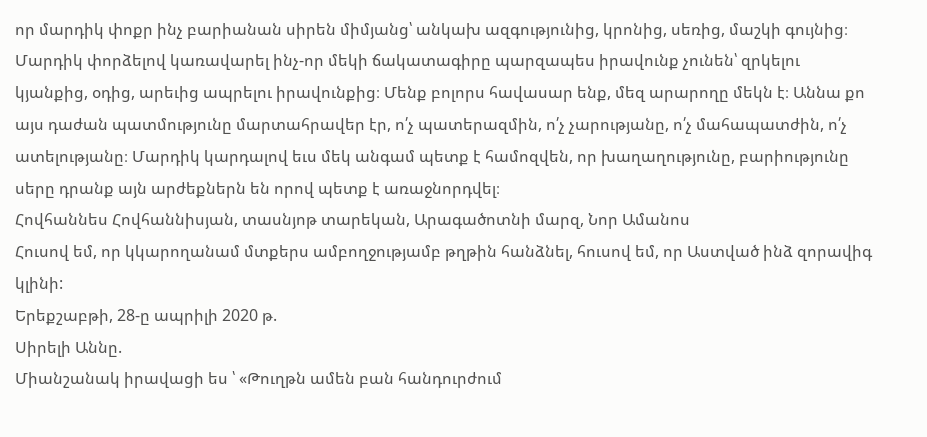որ մարդիկ փոքր ինչ բարիանան սիրեն միմյանց՝ անկախ ազգությունից, կրոնից, սեռից, մաշկի գույնից։ Մարդիկ փորձելով կառավարել ինչ-որ մեկի ճակատագիրը պարզապես իրավունք չունեն՝ զրկելու կյանքից, օդից, արեւից ապրելու իրավունքից։ Մենք բոլորս հավասար ենք, մեզ արարողը մեկն է։ Աննա քո այս դաժան պատմությունը մարտահրավեր էր, ո՛չ պատերազմին, ո՛չ չարությանը, ո՛չ մահապատժին, ո՛չ ատելությանը։ Մարդիկ կարդալով եւս մեկ անգամ պետք է համոզվեն, որ խաղաղությունը, բարիությունը սերը դրանք այն արժեքներն են որով պետք է առաջնորդվել։
Հովհաննես Հովհաննիսյան, տասնյոթ տարեկան, Արագածոտնի մարզ, Նոր Ամանոս
Հուսով եմ, որ կկարողանամ մտքերս ամբողջությամբ թղթին հանձնել, հուսով եմ, որ Աստված ինձ զորավիգ կլինի:
Երեքշաբթի, 28-ը ապրիլի 2020 թ.
Սիրելի Աննը.
Միանշանակ իրավացի ես ՝ «Թուղթն ամեն բան հանդուրժում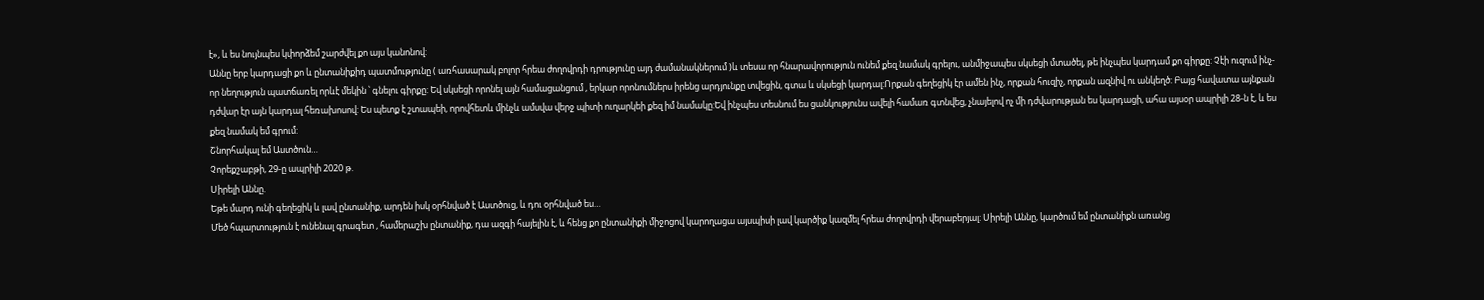է», և ես նույնպես կփորձեմ շարժվել քո այս կանոնով:
Աննը երբ կարդացի քո և ընտանիքիդ պատմությունը ( առհասարակ բոլոր հրեա ժողովրդի դրությունը այդ ժամանակներում )և տեսա որ հնարավորություն ունեմ քեզ նամակ գրելու, անմիջապես սկսեցի մտածել, թե ինչպես կարդամ քո գիրքը: Չէի ուզում ինչ-որ նեղություն պատճառել որևէ մեկին ՝ գնելու գիրքը: Եվ սկսեցի որոնել այն համացանցում , երկար որոնումներս իրենց արդյունքը տվեցին, գտա և սկսեցի կարդալ:Որքան գեղեցիկ էր ամեն ինչ, որքան հուզիչ, որքան ազնիվ ու անկեղծ: Բայց հավատա այնքան դժվար էր այն կարդալ հեռախոսով: Ես պետք է շտապեի, որովհետև մինչև ամսվա վերջ պիտի ուղարկեի քեզ իմ նամակը:Եվ ինչպես տեսնում ես ցանկությունս ավելի համառ գտնվեց, չնայելով ոչ մի դժվարության ես կարդացի, ահա այսօր ապրիլի 28-ն է, և ես քեզ նամակ եմ գրում:
Շնորհակալ եմ Աստծուն…
Չորեքշաբթի, 29-ը ապրիլի 2020 թ.
Սիրելի Աննը.
Եթե մարդ ունի գեղեցիկ և լավ ընտանիք, արդեն իսկ օրհնված է Աստծուց, և դու օրհնված ես…
Մեծ հպարտություն է ունենալ գրագետ , համերաշխ ընտանիք, դա ազգի հայելին է, և հենց քո ընտանիքի միջոցով կարողացա այսպիսի լավ կարծիք կազմել հրեա ժողովրդի վերաբերյալ: Սիրելի Աննը, կարծում եմ ընտանիքն առանց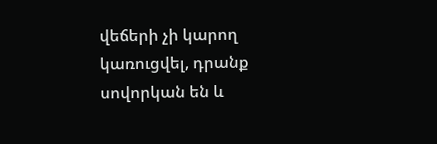վեճերի չի կարող կառուցվել, դրանք սովորկան են և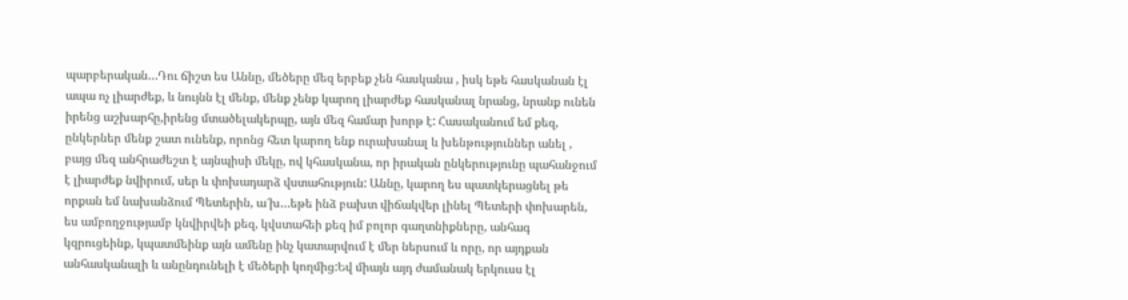պարբերական…Դու ճիշտ ես Աննը, մեծերը մեզ երբեք չեն հասկանա , իսկ եթե հասկանան էլ ապա ոչ լիարժեք, և նույնն էլ մենք, մենք չենք կարող լիարժեք հասկանալ նրանց, նրանք ունեն իրենց աշխարհը,իրենց մտածելակերպը, այն մեզ համար խորթ է: Հասականում եմ քեզ, ընկերներ մենք շատ ունենք, որոնց հետ կարող ենք ուրախանալ և խենթություններ անել , բայց մեզ անհրաժեշտ է այնպիսի մեկը, ով կհասկանա, որ իրական ընկերությունը պահանջում է լիարժեք նվիրում, սեր և փոխադարձ վստահություն: Աննը, կարող ես պատկերացնել թե որքան եմ նախանձում Պետերին, ա՜խ…եթե ինձ բախտ վիճակվեր լինել Պետերի փոխարեն, ես ամբողջությամբ կնվիրվեի քեզ, կվստահեի քեզ իմ բոլոր գաղտնիքները, անհագ կզրուցեինք, կպատմեինք այն ամենը ինչ կատարվում է մեր ներսում և որը, որ այդքան անհասկանալի և անընդունելի է մեծերի կողմից:Եվ միայն այդ ժամանակ երկուսս էլ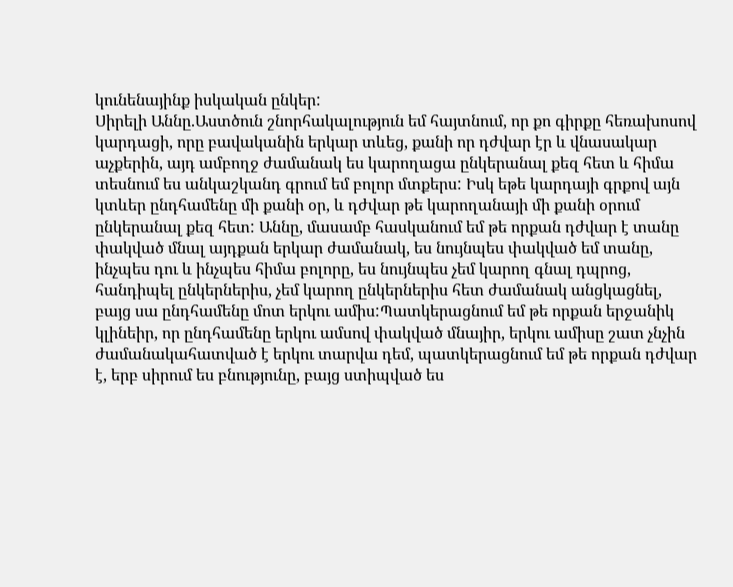կունենայինք իսկական ընկեր:
Սիրելի Աննը.Աստծուն շնորհակալություն եմ հայտնում, որ քո գիրքը հեռախոսով կարդացի, որը բավականին երկար տևեց, քանի որ դժվար էր և վնասակար աչքերին, այդ ամբողջ ժամանակ ես կարողացա ընկերանալ քեզ հետ և հիմա տեսնում ես անկաշկանդ գրում եմ բոլոր մտքերս: Իսկ եթե կարդայի գրքով այն կտևեր ընդհամենը մի քանի օր, և դժվար թե կարողանայի մի քանի օրում ընկերանալ քեզ հետ: Աննը, մասամբ հասկանում եմ թե որքան դժվար է տանը փակված մնալ այդքան երկար ժամանակ, ես նույնպես փակված եմ տանը, ինչպես դու և ինչպես հիմա բոլորը, ես նույնպես չեմ կարող գնալ դպրոց, հանդիպել ընկերներիս, չեմ կարող ընկերներիս հետ ժամանակ անցկացնել, բայց սա ընդհամենը մոտ երկու ամիս:Պատկերացնում եմ թե որքան երջանիկ կլինեիր, որ ընդհամենը երկու ամսով փակված մնայիր, երկու ամիսը շատ չնչին ժամանակահատված է երկու տարվա դեմ, պատկերացնում եմ թե որքան դժվար է, երբ սիրում ես բնությունը, բայց ստիպված ես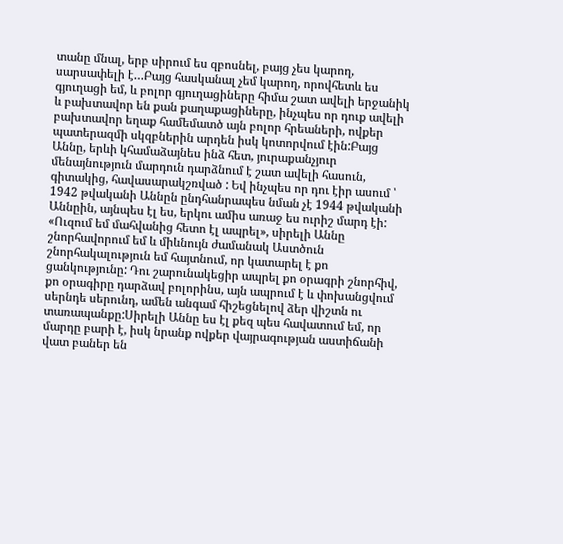տանը մնալ, երբ սիրում ես զբոսնել, բայց չես կարող, սարսափելի է…Բայց հասկանալ չեմ կարող, որովհետև ես գյուղացի եմ, և բոլոր գյուղացիները հիմա շատ ավելի երջանիկ և բախտավոր են քան քաղաքացիները, ինչպես որ դուք ավելի բախտավոր եղաք համեմատծ այն բոլոր հրեաների, ովքեր պատերազմի սկզբներին արդեն իսկ կոտորվում էին:Բայց Աննը, երևի կհամաձայնես ինձ հետ, յուրաքանչյուր մենայնություն մարդուն դարձնում է շատ ավելի հասուն, գիտակից, հավասարակշռված : Եվ ինչպես որ դու էիր ասում ՝ 1942 թվականի Աննըն ընդհանրապես նման չէ 1944 թվականի Աննըին, այնպես էլ ես, երկու ամիս առաջ ես ուրիշ մարդ էի:
«Ուզում եմ մահվանից հետո էլ ապրել», սիրելի Աննը շնորհավորում եմ և միևնույն ժամանակ Աստծուն շնորհակալություն եմ հայտնում, որ կատարել է քո ցանկությունը: Դու շարունակեցիր ապրել քո օրագրի շնորհիվ, քո օրագիրը դարձավ բոլորինս, այն ապրում է և փոխանցվում սերնդե սերունդ, ամեն անգամ հիշեցնելով ձեր վիշտն ու տառապանքը:Սիրելի Աննը ես էլ քեզ պես հավատում եմ, որ մարդը բարի է, իսկ նրանք ովքեր վայրագության աստիճանի վատ բաներ են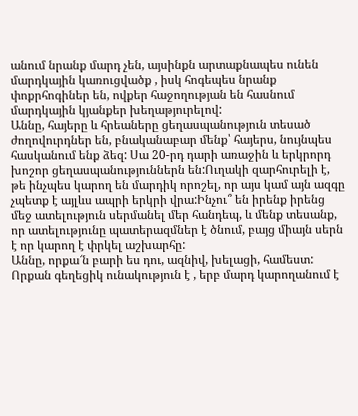անում նրանք մարդ չեն, այսինքն արտաքնապես ունեն մարդկային կառուցվածք , իսկ հոգեպես նրանք փոքրհոգիներ են, ովքեր հաջողության են հասնում մարդկային կյանքեր խեղաթյուրելով:
Աննը, հայերը և հրեաները ցեղասպանություն տեսած ժողովուրդներ են, բնականաբար մենք՝ հայերս, նույնպես հասկանում ենք ձեզ: Սա 20-րդ դարի առաջին և երկրորդ խոշոր ցեղասպանություններն են:Ուղակի զարհուրելի է, թե ինչպես կարող են մարդիկ որոշել, որ այս կամ այն ազգը չպետք է այլևս ապրի երկրի վրա:Ինչու՞ են իրենք իրենց մեջ ատելություն սերմանել մեր հանդեպ, և մենք տեսանք, որ ատելությունը պատերազմներ է ծնում, բայց միայն սերն է որ կարող է փրկել աշխարհը:
Աննը, որքա՜ն բարի ես դու, ազնիվ, խելացի, համեստ: Որքան գեղեցիկ ունակություն է , երբ մարդ կարողանում է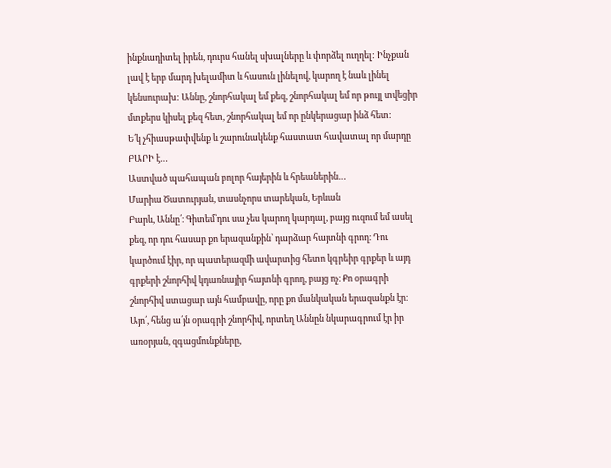ինքնադիտել իրեն, դուրս հանել սխալները և փորձել ուղղել: Ինչքան լավ է երբ մարդ խելամիտ և հասուն լինելով, կարող է նաև լինել կենսուրախ: Աննը, շնորհակալ եմ քեզ, շնորհակալ եմ որ թույլ տվեցիր մտքերս կիսել քեզ հետ, շնորհակալ եմ որ ընկերացար ինձ հետ:
Ե՛կ չհիասթափվենք և շարունակենք հաստատ հավատալ որ մարդը ԲԱՐԻ է…
Աստված պահապան բոլոր հայերին և հրեաներին…
Մարիա Ծատուրյան, տասնչորս տարեկան, Երևան
Բարև, Աննը՛։ Գիտեմ՝դու սա չես կարող կարդալ, բայց ուզում եմ ասել քեզ, որ դու հասար քո երազանքին՝ դարձար հայտնի գրող։ Դու կարծում էիր, որ պատերազմի ավարտից հետո կգրեիր գրքեր և այդ գրքերի շնորհիվ կդառնայիր հայտնի գրող, բայց ոչ։ Քո օրագրի շնորհիվ ստացար այն համբավը, որը քո մանկական երազանքն էր։
Այո՛, հենց ա՛յն օրագրի շնորհիվ, որտեղ Աննըն նկարագրում էր իր առօրյան, զգացմունքները,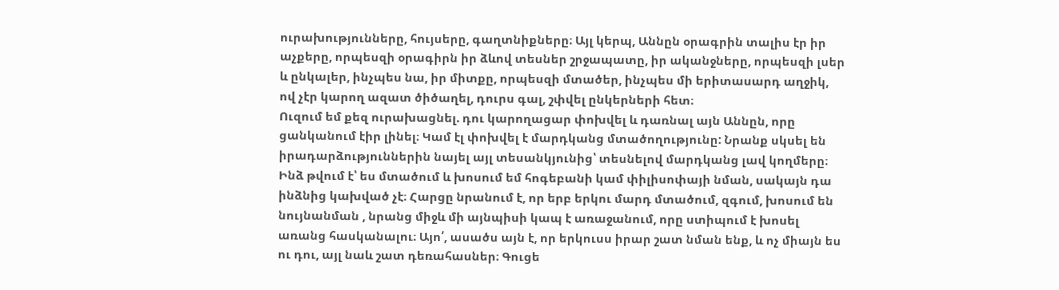ուրախությունները, հույսերը, գաղտնիքները։ Այլ կերպ, Աննըն օրագրին տալիս էր իր աչքերը, որպեսզի օրագիրն իր ձևով տեսներ շրջապատը, իր ականջները, որպեսզի լսեր և ընկալեր, ինչպես նա, իր միտքը, որպեսզի մտածեր, ինչպես մի երիտասարդ աղջիկ, ով չէր կարող ազատ ծիծաղել, դուրս գալ, շփվել ընկերների հետ։
Ուզում եմ քեզ ուրախացնել. դու կարողացար փոխվել և դառնալ այն Աննըն, որը ցանկանում էիր լինել։ Կամ էլ փոխվել է մարդկանց մտածողությունը: Նրանք սկսել են իրադարձություններին նայել այլ տեսանկյունից՝ տեսնելով մարդկանց լավ կողմերը։ Ինձ թվում է՝ ես մտածում և խոսում եմ հոգեբանի կամ փիլիսոփայի նման, սակայն դա ինձնից կախված չէ։ Հարցը նրանում է, որ երբ երկու մարդ մտածում, զգում, խոսում են նույնանման , նրանց միջև մի այնպիսի կապ է առաջանում, որը ստիպում է խոսել առանց հասկանալու։ Այո՛, ասածս այն է, որ երկուսս իրար շատ նման ենք, և ոչ միայն ես ու դու, այլ նաև շատ դեռահասներ։ Գուցե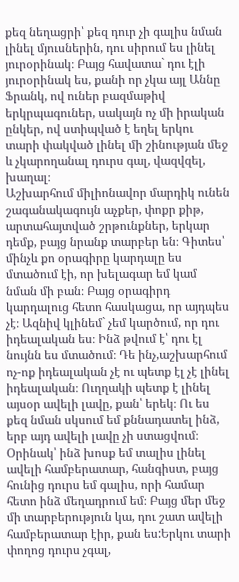քեզ նեղացրի՝ քեզ դուր չի գալիս նման լինել մյուսներին, դու սիրում ես լինել յուրօրինակ։ Բայց հավատա` դու էլի յուրօրինակ ես, քանի որ չկա այլ Աննը Ֆրանկ, ով ուներ բազմաթիվ երկրպագուներ, սակայն ոչ մի իրական ընկեր, ով ստիպված է եղել երկու տարի փակված լինել մի շինության մեջ և չկարողանալ դուրս գալ, վազվզել, խաղալ։
Աշխարհում միլիոնավոր մարդիկ ունեն շագանակագույն աչքեր, փոքր քիթ, արտահայտված շրթունքներ, երկար դեմք, բայց նրանք տարբեր են։ Գիտես՝ մինչև քո օրագիրը կարդալը ես մտածում էի, որ խելագար եմ կամ նման մի բան։ Բայց օրագիրդ կարդալուց հետո հասկացա, որ այդպես չէ։ Ազնիվ կլինեմ` չեմ կարծում, որ դու իդեալական ես։ Ինձ թվում է՝ դու էլ նույնն ես մտածում։ Դե ինչ,աշխարհում ոչ-ոք իդեալական չէ ու պետք էլ չէ լինել իդեալական։ Ուղղակի պետք է լինել այսօր ավելի լավը, քան՝ երեկ։ Ու ես քեզ նման սկսում եմ քննադատել ինձ, երբ այդ ավելի լավը չի ստացվում։ Օրինակ՝ ինձ խոսք եմ տալիս լինել ավելի համբերատար, հանգիստ, բայց հունից դուրս եմ գալիս, որի համար հետո ինձ մեղադրում եմ։ Բայց մեր մեջ մի տարբերություն կա, դու շատ ավելի համբերատար էիր, քան ես:Երկու տարի փողոց դուրս չգալ,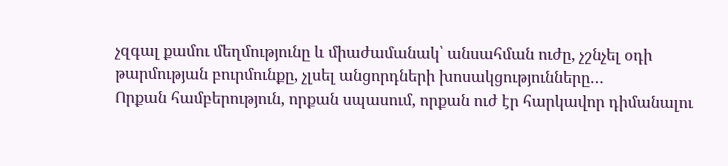չզգալ քամու մեղմությունը և միաժամանակ՝ անսահման ուժը, չշնչել օդի թարմության բուրմունքը, չլսել անցորդների խոսակցությունները…
Որքան համբերություն, որքան սպասում, որքան ուժ էր հարկավոր դիմանալու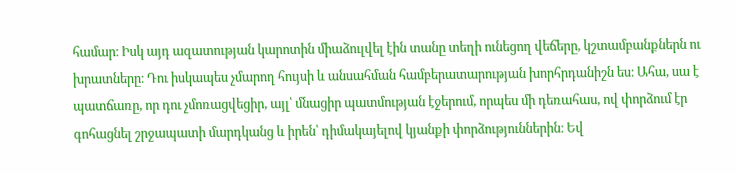համար։ Իսկ այդ ազատության կարոտին միաձուլվել էին տանը տեղի ունեցող վեճերը, կշտամբանքներն ու խրատները։ Դու իսկապես չմարող հույսի և անսահման համբերատարության խորհրդանիշն ես։ Ահա, սա է պատճառը, որ դու չմոռացվեցիր, այլ՝ մնացիր պատմության էջերում, որպես մի դեռահաս, ով փորձում էր գոհացնել շրջապատի մարդկանց և իրեն՝ դիմակայելով կյանքի փորձություններին։ Եվ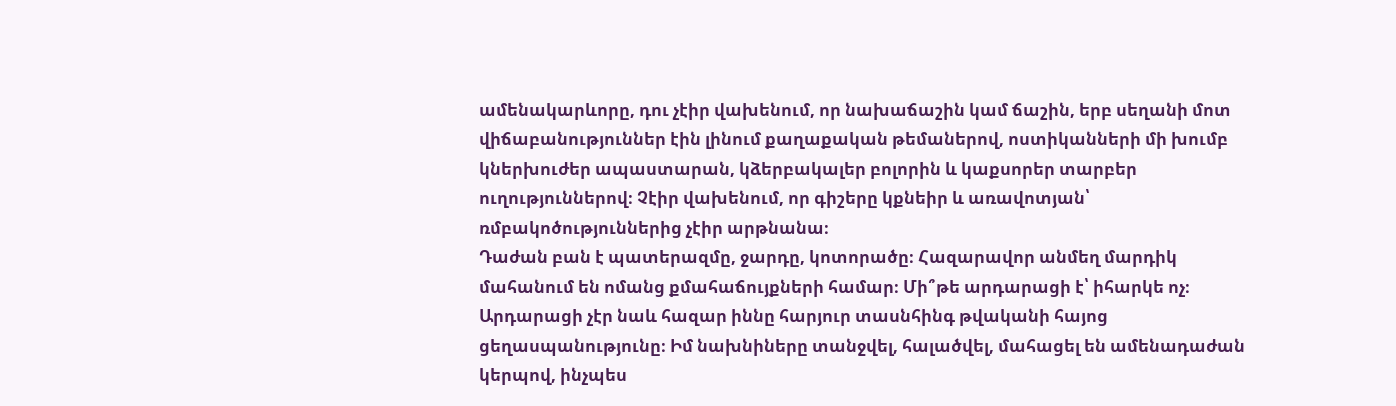ամենակարևորը, դու չէիր վախենում, որ նախաճաշին կամ ճաշին, երբ սեղանի մոտ վիճաբանություններ էին լինում քաղաքական թեմաներով, ոստիկանների մի խումբ կներխուժեր ապաստարան, կձերբակալեր բոլորին և կաքսորեր տարբեր ուղություններով։ Չէիր վախենում, որ գիշերը կքնեիր և առավոտյան՝ ռմբակոծություններից չէիր արթնանա։
Դաժան բան է պատերազմը, ջարդը, կոտորածը։ Հազարավոր անմեղ մարդիկ մահանում են ոմանց քմահաճույքների համար։ Մի՞թե արդարացի է՝ իհարկե ոչ։ Արդարացի չէր նաև հազար իննը հարյուր տասնհինգ թվականի հայոց ցեղասպանությունը։ Իմ նախնիները տանջվել, հալածվել, մահացել են ամենադաժան կերպով, ինչպես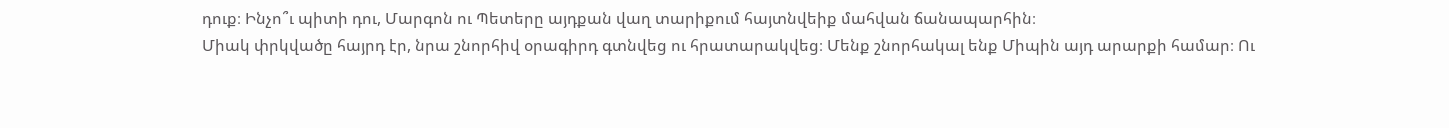դուք։ Ինչո՞ւ պիտի դու, Մարգոն ու Պետերը այդքան վաղ տարիքում հայտնվեիք մահվան ճանապարհին։
Միակ փրկվածը հայրդ էր, նրա շնորհիվ օրագիրդ գտնվեց ու հրատարակվեց։ Մենք շնորհակալ ենք Միպին այդ արարքի համար։ Ու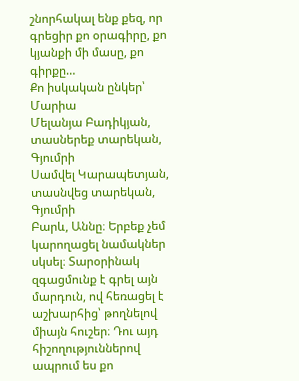շնորհակալ ենք քեզ, որ գրեցիր քո օրագիրը, քո կյանքի մի մասը, քո գիրքը…
Քո իսկական ընկեր՝
Մարիա
Մելանյա Բադիկյան, տասներեք տարեկան, Գյումրի
Սամվել Կարապետյան, տասնվեց տարեկան, Գյումրի
Բարև, Աննը։ Երբեք չեմ կարողացել նամակներ սկսել։ Տարօրինակ զգացմունք է գրել այն մարդուն, ով հեռացել է աշխարհից՝ թողնելով միայն հուշեր։ Դու այդ հիշողություններով ապրում ես քո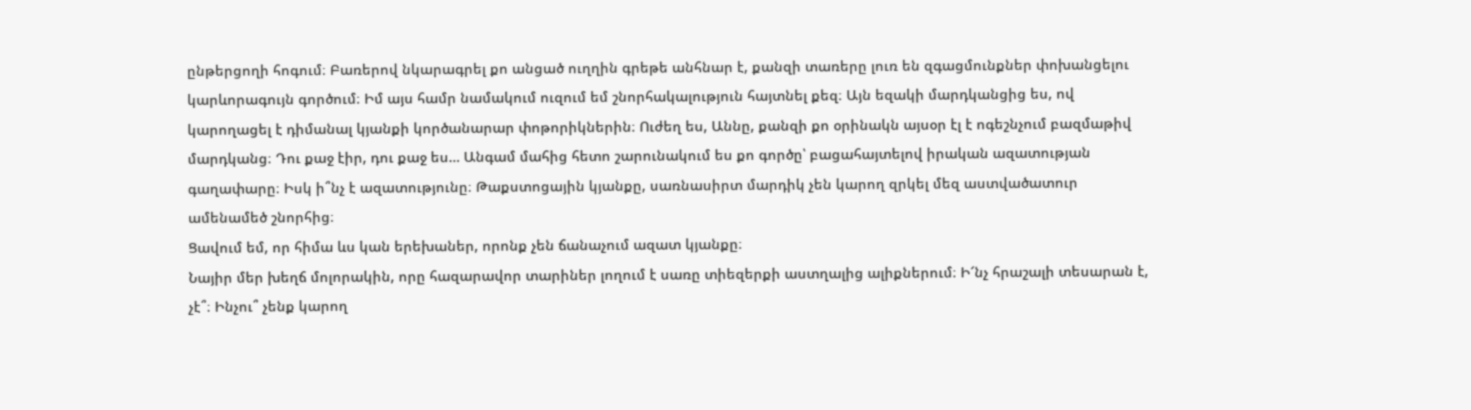ընթերցողի հոգում։ Բառերով նկարագրել քո անցած ուղղին գրեթե անհնար է, քանզի տառերը լուռ են զգացմունքներ փոխանցելու կարևորագույն գործում։ Իմ այս համր նամակում ուզում եմ շնորհակալություն հայտնել քեզ։ Այն եզակի մարդկանցից ես, ով կարողացել է դիմանալ կյանքի կործանարար փոթորիկներին։ Ուժեղ ես, Աննը, քանզի քո օրինակն այսօր էլ է ոգեշնչում բազմաթիվ մարդկանց։ Դու քաջ էիր, դու քաջ ես… Անգամ մահից հետո շարունակում ես քո գործը՝ բացահայտելով իրական ազատության գաղափարը։ Իսկ ի՞նչ է ազատությունը։ Թաքստոցային կյանքը, սառնասիրտ մարդիկ չեն կարող զրկել մեզ աստվածատուր ամենամեծ շնորհից։
Ցավում եմ, որ հիմա ևս կան երեխաներ, որոնք չեն ճանաչում ազատ կյանքը։
Նայիր մեր խեղճ մոլորակին, որը հազարավոր տարիներ լողում է սառը տիեզերքի աստղալից ալիքներում։ Ի՜նչ հրաշալի տեսարան է, չէ՞։ Ինչու՞ չենք կարող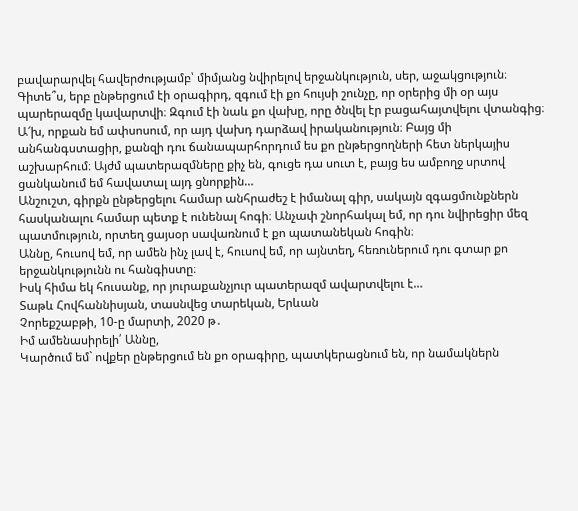բավարարվել հավերժությամբ՝ միմյանց նվիրելով երջանկություն, սեր, աջակցություն։
Գիտե՞ս, երբ ընթերցում էի օրագիրդ, զգում էի քո հույսի շունչը, որ օրերից մի օր այս պարերազմը կավարտվի։ Զգում էի նաև քո վախը, որը ծնվել էր բացահայտվելու վտանգից։ Ա՜խ, որքան եմ ափսոսում, որ այդ վախդ դարձավ իրականություն։ Բայց մի անհանգստացիր, քանզի դու ճանապարհորդում ես քո ընթերցողների հետ ներկայիս աշխարհում։ Այժմ պատերազմները քիչ են, գուցե դա սուտ է, բայց ես ամբողջ սրտով ցանկանում եմ հավատալ այդ ցնորքին…
Անշուշտ, գիրքն ընթերցելու համար անհրաժեշ է իմանալ գիր, սակայն զգացմունքներն հասկանալու համար պետք է ունենալ հոգի։ Անչափ շնորհակալ եմ, որ դու նվիրեցիր մեզ պատմություն, որտեղ ցայսօր սավառնում է քո պատանեկան հոգին։
Աննը, հուսով եմ, որ ամեն ինչ լավ է, հուսով եմ, որ այնտեղ, հեռուներում դու գտար քո երջանկությունն ու հանգիստը։
Իսկ հիմա եկ հուսանք, որ յուրաքանչյուր պատերազմ ավարտվելու է…
Տաթև Հովհաննիսյան, տասնվեց տարեկան, Երևան
Չորեքշաբթի, 10-ը մարտի, 2020 թ․
Իմ ամենասիրելի՛ Աննը,
Կարծում եմ` ովքեր ընթերցում են քո օրագիրը, պատկերացնում են, որ նամակներն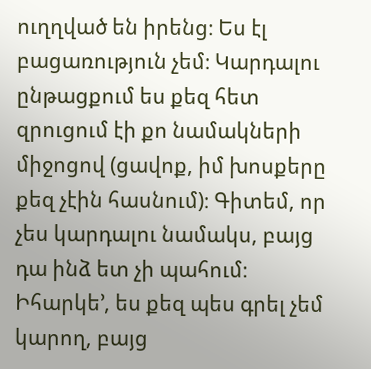ուղղված են իրենց։ Ես էլ բացառություն չեմ։ Կարդալու ընթացքում ես քեզ հետ զրուցում էի քո նամակների միջոցով (ցավոք, իմ խոսքերը քեզ չէին հասնում)։ Գիտեմ, որ չես կարդալու նամակս, բայց դա ինձ ետ չի պահում։ Իհարկե’, ես քեզ պես գրել չեմ կարող, բայց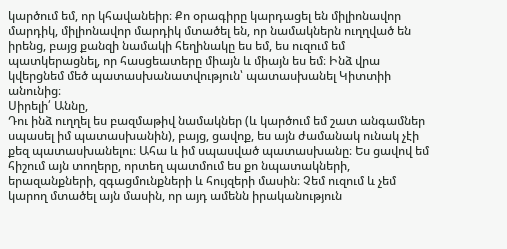կարծում եմ, որ կհավանեիր։ Քո օրագիրը կարդացել են միլիոնավոր մարդիկ, միլիոնավոր մարդիկ մտածել են, որ նամակներն ուղղված են իրենց, բայց քանզի նամակի հեղինակը ես եմ, ես ուզում եմ պատկերացնել, որ հասցեատերը միայն և միայն ես եմ։ Ինձ վրա կվերցնեմ մեծ պատասխանատվություն՝ պատասխանել Կիտտիի անունից։
Սիրելի՛ Աննը,
Դու ինձ ուղղել ես բազմաթիվ նամակներ (և կարծում եմ շատ անգամներ սպասել իմ պատասխանին), բայց, ցավոք, ես այն ժամանակ ունակ չէի քեզ պատասխանելու։ Ահա և իմ սպասված պատասխանը։ Ես ցավով եմ հիշում այն տողերը, որտեղ պատմում ես քո նպատակների, երազանքների, զգացմունքների և հույզերի մասին։ Չեմ ուզում և չեմ կարող մտածել այն մասին, որ այդ ամենն իրականություն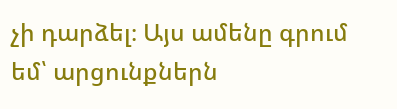չի դարձել։ Այս ամենը գրում եմ՝ արցունքներն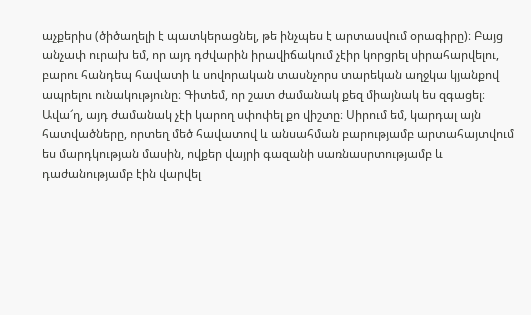աչքերիս (ծիծաղելի է պատկերացնել, թե ինչպես է արտասվում օրագիրը)։ Բայց անչափ ուրախ եմ, որ այդ դժվարին իրավիճակում չէիր կորցրել սիրահարվելու, բարու հանդեպ հավատի և սովորական տասնչորս տարեկան աղջկա կյանքով ապրելու ունակությունը։ Գիտեմ, որ շատ ժամանակ քեզ միայնակ ես զգացել։ Ավա՜ղ, այդ ժամանակ չէի կարող սփոփել քո վիշտը։ Սիրում եմ, կարդալ այն հատվածները, որտեղ մեծ հավատով և անսահման բարությամբ արտահայտվում ես մարդկության մասին, ովքեր վայրի գազանի սառնասրտությամբ և դաժանությամբ էին վարվել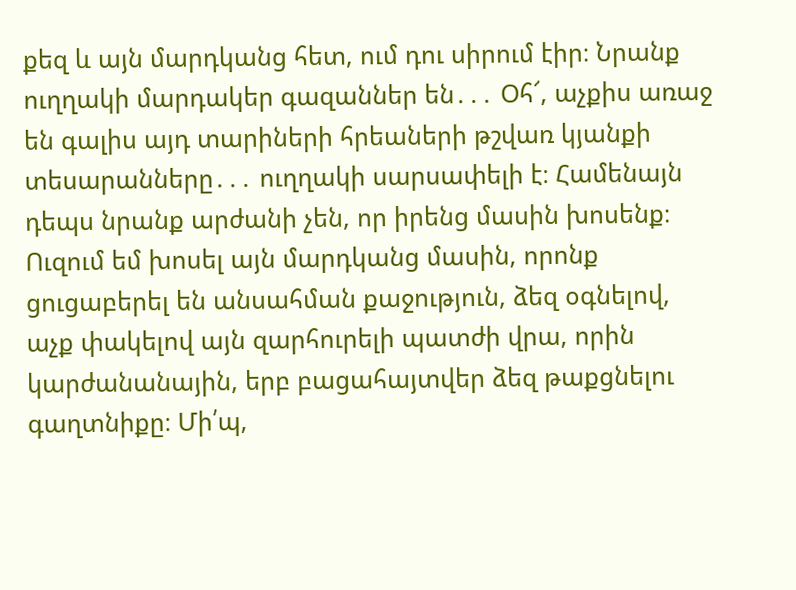քեզ և այն մարդկանց հետ, ում դու սիրում էիր։ Նրանք ուղղակի մարդակեր գազաններ են․․․ Օհ՜, աչքիս առաջ են գալիս այդ տարիների հրեաների թշվառ կյանքի տեսարանները․․․ ուղղակի սարսափելի է։ Համենայն դեպս նրանք արժանի չեն, որ իրենց մասին խոսենք։ Ուզում եմ խոսել այն մարդկանց մասին, որոնք ցուցաբերել են անսահման քաջություն, ձեզ օգնելով, աչք փակելով այն զարհուրելի պատժի վրա, որին կարժանանային, երբ բացահայտվեր ձեզ թաքցնելու գաղտնիքը։ Մի՛պ,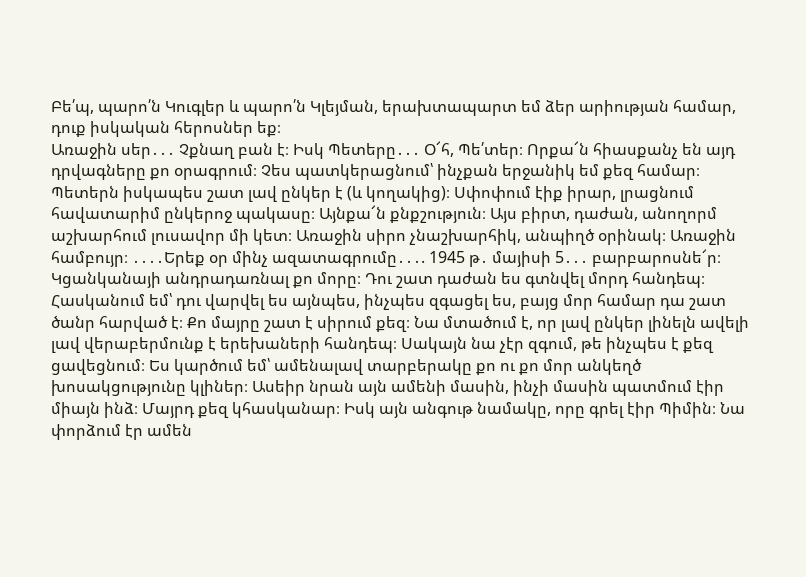Բե՛պ, պարո՛ն Կուգլեր և պարո՛ն Կլեյման, երախտապարտ եմ ձեր արիության համար, դուք իսկական հերոսներ եք։
Առաջին սեր․․․ Չքնաղ բան է։ Իսկ Պետերը․․․ Օ՜հ, Պե՛տեր։ Որքա՜ն հիասքանչ են այդ դրվագները քո օրագրում։ Չես պատկերացնում՝ ինչքան երջանիկ եմ քեզ համար։ Պետերն իսկապես շատ լավ ընկեր է (և կողակից)։ Սփոփում էիք իրար, լրացնում հավատարիմ ընկերոջ պակասը։ Այնքա՜ն քնքշություն։ Այս բիրտ, դաժան, անողորմ աշխարհում լուսավոր մի կետ։ Առաջին սիրո չնաշխարհիկ, անպիղծ օրինակ։ Առաջին համբույր։ ․․․․Երեք օր մինչ ազատագրումը․․․. 1945 թ․ մայիսի 5․․․ բարբարոսնե՜ր։
Կցանկանայի անդրադառնալ քո մորը։ Դու շատ դաժան ես գտնվել մորդ հանդեպ։ Հասկանում եմ՝ դու վարվել ես այնպես, ինչպես զգացել ես, բայց մոր համար դա շատ ծանր հարված է։ Քո մայրը շատ է սիրում քեզ։ Նա մտածում է, որ լավ ընկեր լինելն ավելի լավ վերաբերմունք է երեխաների հանդեպ։ Սակայն նա չէր զգում, թե ինչպես է քեզ ցավեցնում։ Ես կարծում եմ՝ ամենալավ տարբերակը քո ու քո մոր անկեղծ խոսակցությունը կլիներ։ Ասեիր նրան այն ամենի մասին, ինչի մասին պատմում էիր միայն ինձ։ Մայրդ քեզ կհասկանար։ Իսկ այն անգութ նամակը, որը գրել էիր Պիմին։ Նա փորձում էր ամեն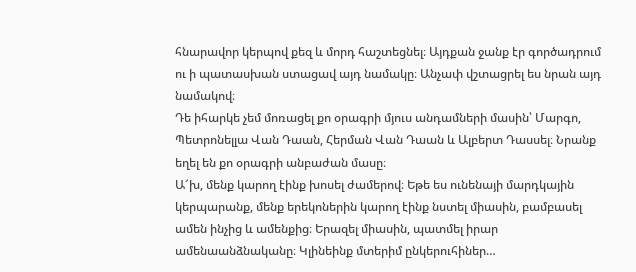հնարավոր կերպով քեզ և մորդ հաշտեցնել։ Այդքան ջանք էր գործադրում ու ի պատասխան ստացավ այդ նամակը։ Անչափ վշտացրել ես նրան այդ նամակով։
Դե իհարկե չեմ մոռացել քո օրագրի մյուս անդամների մասին՝ Մարգո, Պետրոնելլա Վան Դաան, Հերման Վան Դաան և Ալբերտ Դասսել։ Նրանք եղել են քո օրագրի անբաժան մասը։
Ա՜խ, մենք կարող էինք խոսել ժամերով։ Եթե ես ունենայի մարդկային կերպարանք, մենք երեկոներին կարող էինք նստել միասին, բամբասել ամեն ինչից և ամենքից։ Երազել միասին, պատմել իրար ամենաանձնականը։ Կլինեինք մտերիմ ընկերուհիներ…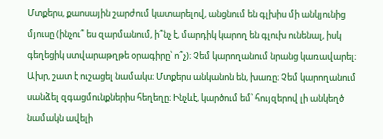Մտքերս, քաոսային շարժում կատարելով, անցնում են գլխիս մի անկյունից մյուսը (ինչու՞ ես զարմանում, ի՞նչ է, մարդիկ կարող են գլուխ ունենալ, իսկ գեղեցիկ ստվարաթղթե օրագիրը՝ ո՞չ)։ Չեմ կարողանում նրանց կառավարել։ Ախր, շատ է ուշացել նամակս։ Մտքերս անկանոն են, խառը։ Չեմ կարողանում սանձել զգացմունքներիս հեղեղը։ Ինչևէ, կարծում եմ՝ հույզերով լի անկեղծ նամակն ավելի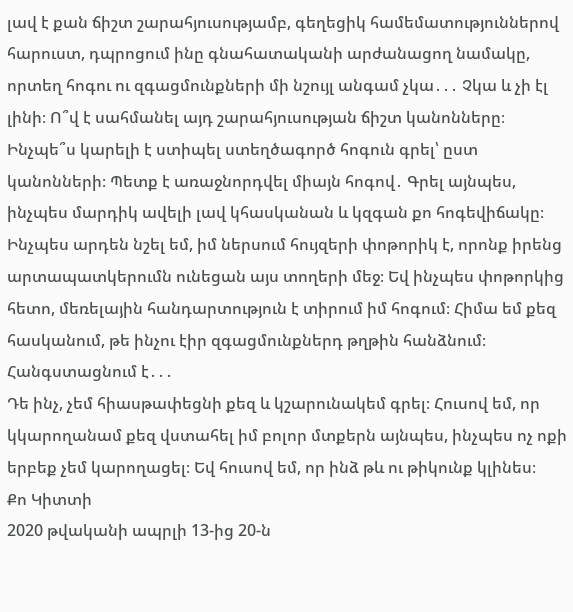լավ է քան ճիշտ շարահյուսությամբ, գեղեցիկ համեմատություններով հարուստ, դպրոցում ինը գնահատականի արժանացող նամակը, որտեղ հոգու ու զգացմունքների մի նշույլ անգամ չկա․․․ Չկա և չի էլ լինի։ Ո՞վ է սահմանել այդ շարահյուսության ճիշտ կանոնները։ Ինչպե՞ս կարելի է ստիպել ստեղծագործ հոգուն գրել՝ ըստ կանոնների։ Պետք է առաջնորդվել միայն հոգով․ Գրել այնպես, ինչպես մարդիկ ավելի լավ կհասկանան և կզգան քո հոգեվիճակը։
Ինչպես արդեն նշել եմ, իմ ներսում հույզերի փոթորիկ է, որոնք իրենց արտապատկերումն ունեցան այս տողերի մեջ։ Եվ ինչպես փոթորկից հետո, մեռելային հանդարտություն է տիրում իմ հոգում։ Հիմա եմ քեզ հասկանում, թե ինչու էիր զգացմունքներդ թղթին հանձնում։ Հանգստացնում է․․․
Դե ինչ, չեմ հիասթափեցնի քեզ և կշարունակեմ գրել։ Հուսով եմ, որ կկարողանամ քեզ վստահել իմ բոլոր մտքերն այնպես, ինչպես ոչ ոքի երբեք չեմ կարողացել։ Եվ հուսով եմ, որ ինձ թև ու թիկունք կլինես։
Քո Կիտտի
2020 թվականի ապրլի 13-ից 20-ն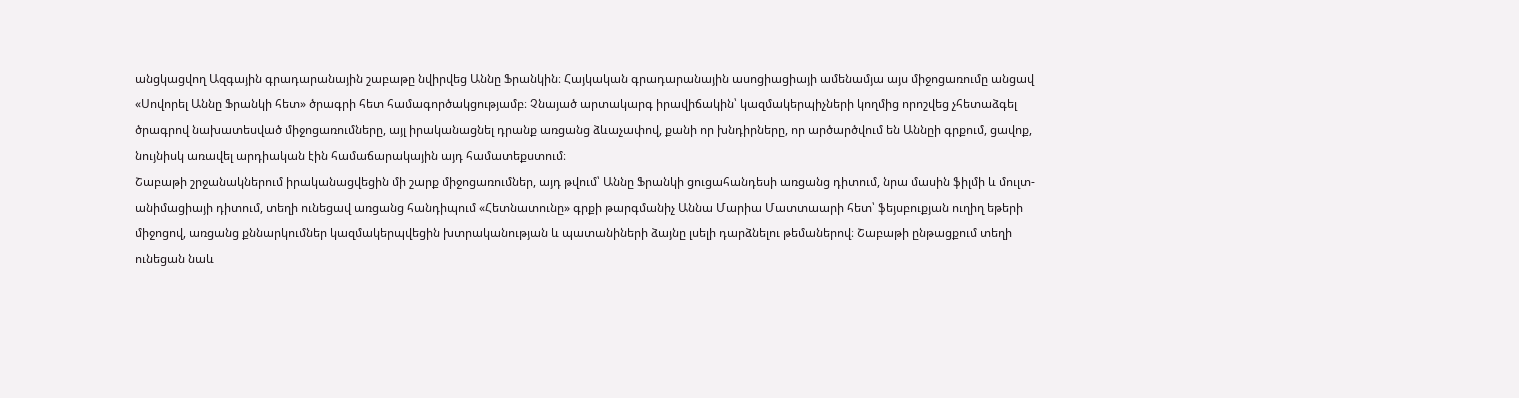անցկացվող Ազգային գրադարանային շաբաթը նվիրվեց Աննը Ֆրանկին։ Հայկական գրադարանային ասոցիացիայի ամենամյա այս միջոցառումը անցավ «Սովորել Աննը Ֆրանկի հետ» ծրագրի հետ համագործակցությամբ։ Չնայած արտակարգ իրավիճակին՝ կազմակերպիչների կողմից որոշվեց չհետաձգել ծրագրով նախատեսված միջոցառումները, այլ իրականացնել դրանք առցանց ձևաչափով, քանի որ խնդիրները, որ արծարծվում են Աննըի գրքում, ցավոք, նույնիսկ առավել արդիական էին համաճարակային այդ համատեքստում։
Շաբաթի շրջանակներում իրականացվեցին մի շարք միջոցառումներ, այդ թվում՝ Աննը Ֆրանկի ցուցահանդեսի առցանց դիտում, նրա մասին ֆիլմի և մուլտ-անիմացիայի դիտում, տեղի ունեցավ առցանց հանդիպում «Հետնատունը» գրքի թարգմանիչ Աննա Մարիա Մատտաարի հետ՝ ֆեյսբուքյան ուղիղ եթերի միջոցով, առցանց քննարկումներ կազմակերպվեցին խտրականության և պատանիների ձայնը լսելի դարձնելու թեմաներով։ Շաբաթի ընթացքում տեղի ունեցան նաև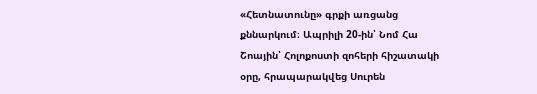«Հետնատունը» գրքի առցանց քննարկում։ Ապրիլի 20-ին՝ Նոմ Հա Շոային՝ Հոլոքոստի զոհերի հիշատակի օրը, հրապարակվեց Սուրեն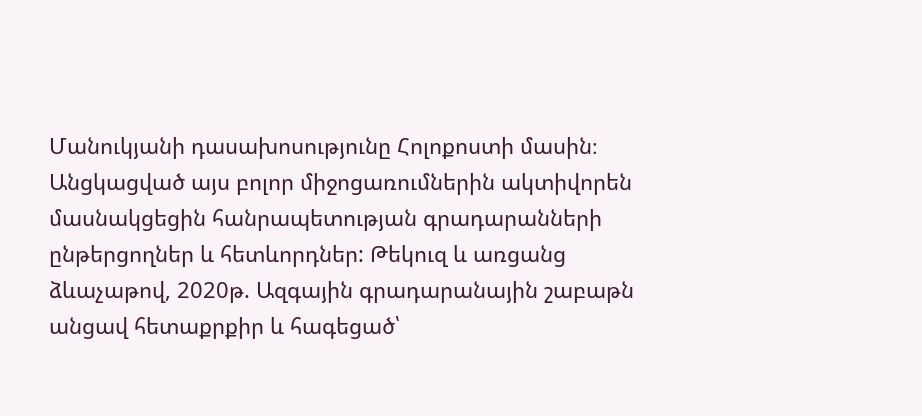Մանուկյանի դասախոսությունը Հոլոքոստի մասին։
Անցկացված այս բոլոր միջոցառումներին ակտիվորեն մասնակցեցին հանրապետության գրադարանների ընթերցողներ և հետևորդներ: Թեկուզ և առցանց ձևաչաթով, 2020թ. Ազգային գրադարանային շաբաթն անցավ հետաքրքիր և հագեցած՝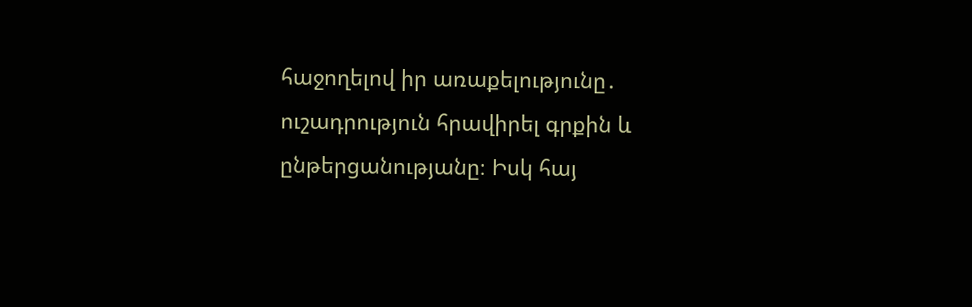հաջողելով իր առաքելությունը․ ուշադրություն հրավիրել գրքին և ընթերցանությանը։ Իսկ հայ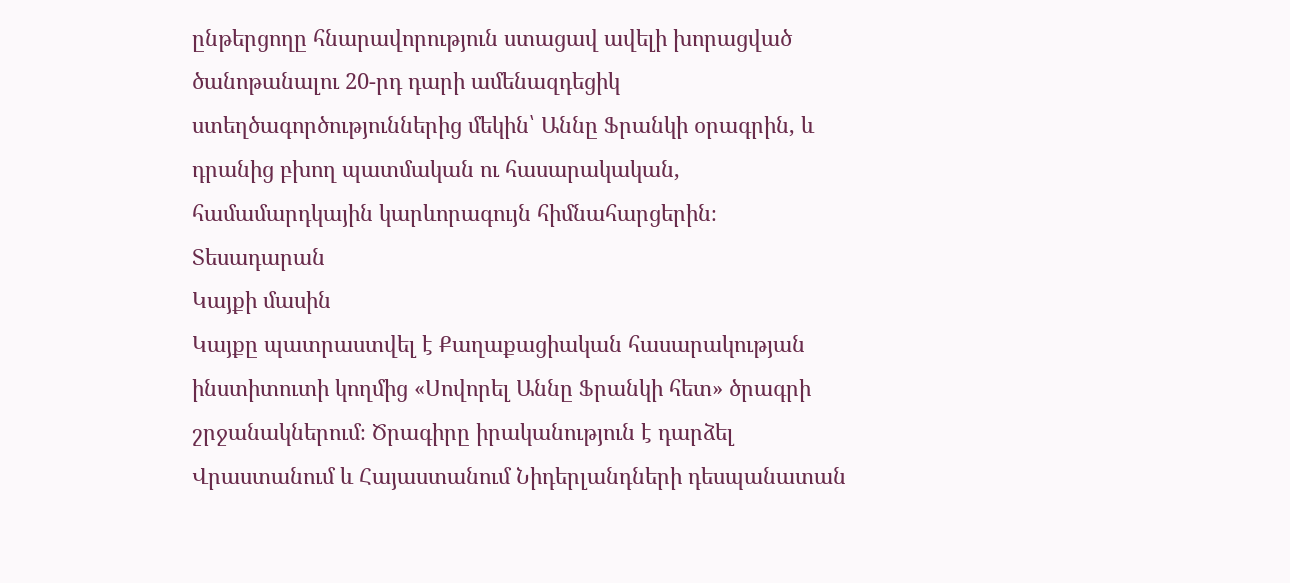ընթերցողը հնարավորություն ստացավ ավելի խորացված ծանոթանալու 20-րդ դարի ամենազդեցիկ ստեղծագործություններից մեկին՝ Աննը Ֆրանկի օրագրին, և դրանից բխող պատմական ու հասարակական, համամարդկային կարևորագույն հիմնահարցերին։
Տեսադարան
Կայքի մասին
Կայքը պատրաստվել է Քաղաքացիական հասարակության ինստիտուտի կողմից «Սովորել Աննը Ֆրանկի հետ» ծրագրի շրջանակներում։ Ծրագիրը իրականություն է դարձել Վրաստանում և Հայաստանում Նիդերլանդների դեսպանատան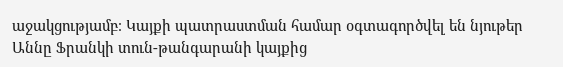աջակցությամբ։ Կայքի պատրաստման համար օգտագործվել են նյութեր Աննը Ֆրանկի տուն-թանգարանի կայքից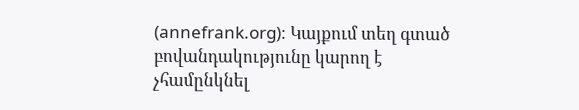(annefrank.org)։ Կայքում տեղ գտած բովանդակությունը կարող է չհամընկնել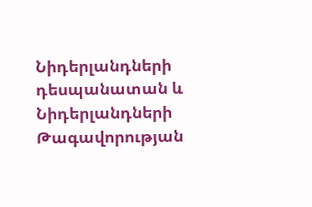Նիդերլանդների դեսպանատան և Նիդերլանդների Թագավորության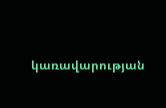կառավարության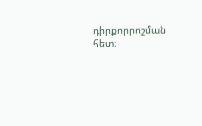դիրքորրոշման հետ։